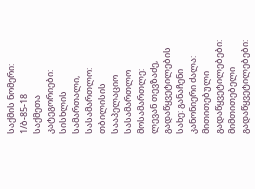საქმის ნომერი: 1/ბ-85-18
საქმეთა კატეგორიები: სისხლის სამართალი,
სასამართლო: თბილისის სააპელაციო სასამართლო
მოსამართლე: ლევან თევზაძე,
გადაწყვეტილების სახე: განაჩენი
კანონიერი ძალა:
მითითებული გადაწყვეტილებები:
მიმთითებელი გადაწყვეტილებები: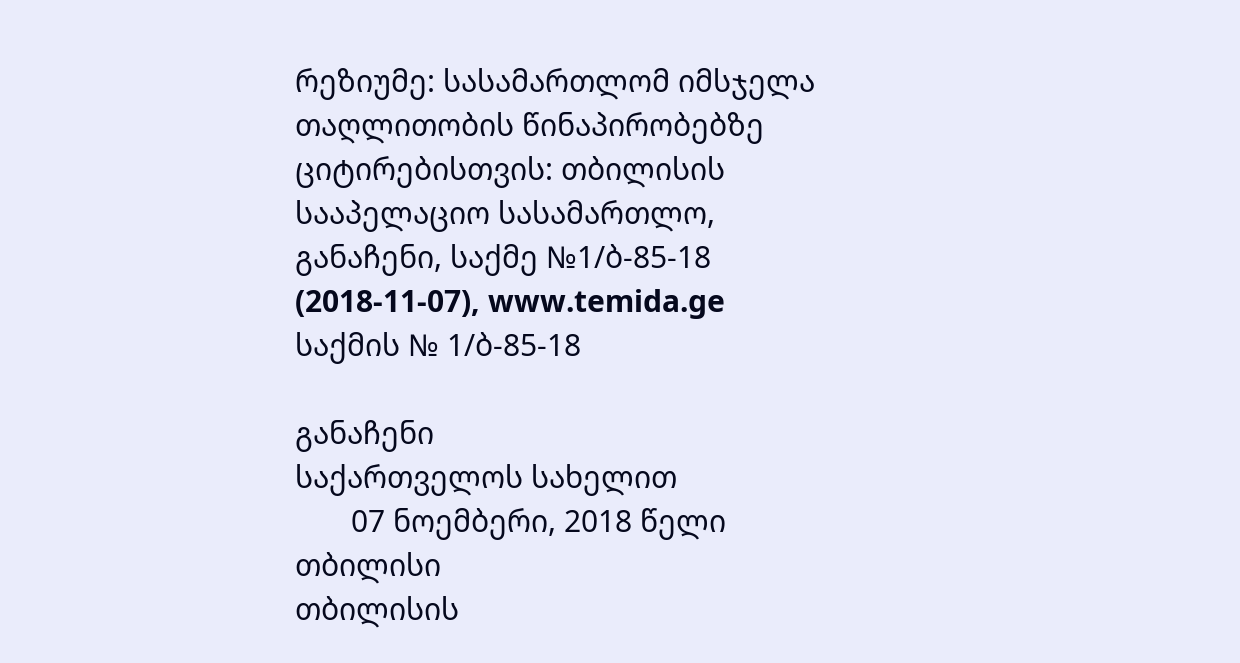რეზიუმე: სასამართლომ იმსჯელა თაღლითობის წინაპირობებზე
ციტირებისთვის: თბილისის სააპელაციო სასამართლო, განაჩენი, საქმე №1/ბ-85-18 (2018-11-07), www.temida.ge
საქმის № 1/ბ-85-18

განაჩენი
საქართველოს სახელით
       07 ნოემბერი, 2018 წელი
თბილისი
თბილისის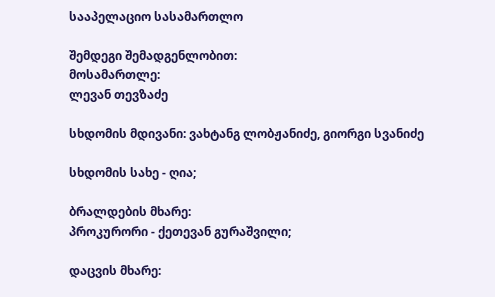სააპელაციო სასამართლო

შემდეგი შემადგენლობით:
მოსამართლე:
ლევან თევზაძე

სხდომის მდივანი: ვახტანგ ლობჟანიძე, გიორგი სვანიძე

სხდომის სახე - ღია;

ბრალდების მხარე:
პროკურორი - ქეთევან გურაშვილი;

დაცვის მხარე: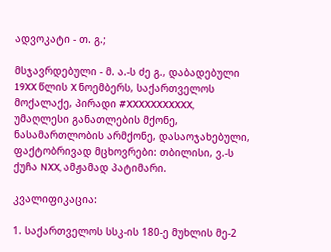ადვოკატი - თ. გ.;

მსჯავრდებული - მ. ა.-ს ძე გ., დაბადებული 19XX წლის X ნოემბერს, საქართველოს მოქალაქე, პირადი #XXXXXXXXXXX, უმაღლესი განათლების მქონე, ნასამართლობის არმქონე, დასაოჯახებული, ფაქტობრივად მცხოვრები: თბილისი, ვ.-ს ქუჩა NXX, ამჟამად პატიმარი.

კვალიფიკაცია:

1. საქართველოს სსკ-ის 180-ე მუხლის მე-2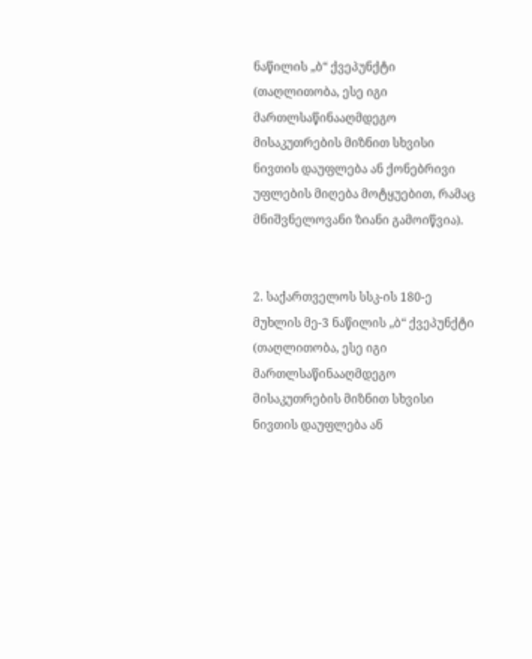ნაწილის „ბ“ ქვეპუნქტი (თაღლითობა, ესე იგი მართლსაწინააღმდეგო მისაკუთრების მიზნით სხვისი ნივთის დაუფლება ან ქონებრივი უფლების მიღება მოტყუებით, რამაც მნიშვნელოვანი ზიანი გამოიწვია).


2. საქართველოს სსკ-ის 180-ე მუხლის მე-3 ნაწილის „ბ“ ქვეპუნქტი (თაღლითობა, ესე იგი მართლსაწინააღმდეგო მისაკუთრების მიზნით სხვისი ნივთის დაუფლება ან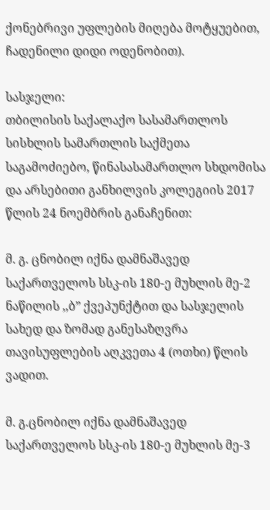ქონებრივი უფლების მიღება მოტყუებით, ჩადენილი დიდი ოდენობით).

სასჯელი:
თბილისის საქალაქო სასამართლოს სისხლის სამართლის საქმეთა საგამოძიებო, წინასასამართლო სხდომისა და არსებითი განხილვის კოლეგიის 2017 წლის 24 ნოემბრის განაჩენით:

მ. გ. ცნობილ იქნა დამნაშავედ საქართველოს სსკ-ის 180-ე მუხლის მე-2 ნაწილის ,,ბ” ქვეპუნქტით და სასჯელის სახედ და ზომად განესაზღვრა თავისუფლების აღკვეთა 4 (ოთხი) წლის ვადით.

მ. გ.ცნობილ იქნა დამნაშავედ საქართველოს სსკ-ის 180-ე მუხლის მე-3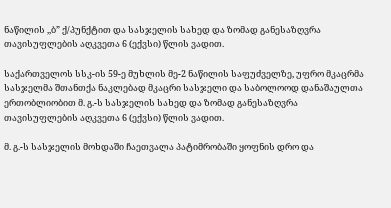ნაწილის ,,ბ” ქ/პუნქტით და სასჯელის სახედ და ზომად განესაზღვრა თავისუფლების აღკვეთა 6 (ექვსი) წლის ვადით.

საქართველოს სსკ-ის 59-ე მუხლის მე-2 ნაწილის საფუძველზე, უფრო მკაცრმა სასჯელმა შთანთქა ნაკლებად მკაცრი სასჯელი და საბოლოოდ დანაშაულთა ერთობლიობით მ. გ.-ს სასჯელის სახედ და ზომად განესაზღვრა თავისუფლების აღკვეთა 6 (ექვსი) წლის ვადით.

მ. გ.-ს სასჯელის მოხდაში ჩაეთვალა პატიმრობაში ყოფნის დრო და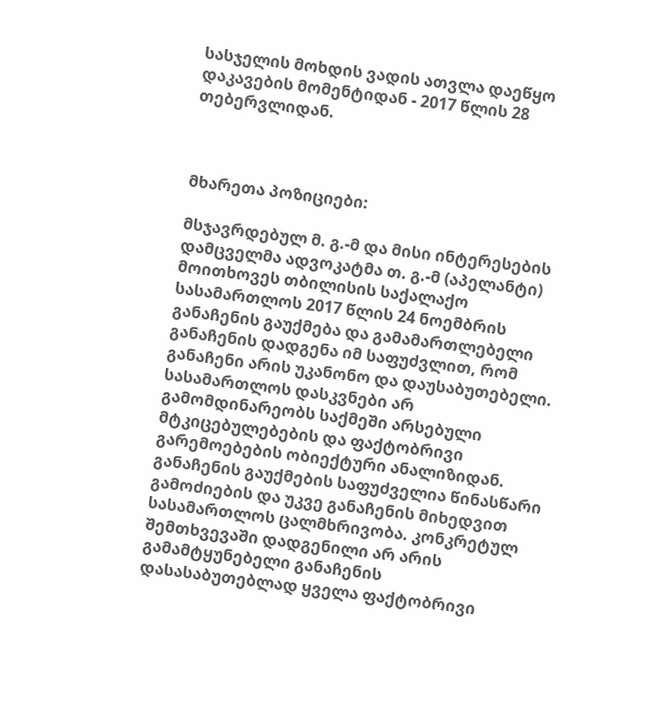სასჯელის მოხდის ვადის ათვლა დაეწყო დაკავების მომენტიდან - 2017 წლის 28 თებერვლიდან.



მხარეთა პოზიციები:

მსჯავრდებულ მ. გ.-მ და მისი ინტერესების დამცველმა ადვოკატმა თ. გ.-მ (აპელანტი) მოითხოვეს თბილისის საქალაქო სასამართლოს 2017 წლის 24 ნოემბრის განაჩენის გაუქმება და გამამართლებელი განაჩენის დადგენა იმ საფუძვლით, რომ განაჩენი არის უკანონო და დაუსაბუთებელი. სასამართლოს დასკვნები არ გამომდინარეობს საქმეში არსებული მტკიცებულებების და ფაქტობრივი გარემოებების ობიექტური ანალიზიდან. განაჩენის გაუქმების საფუძველია წინასწარი გამოძიების და უკვე განაჩენის მიხედვით სასამართლოს ცალმხრივობა. კონკრეტულ შემთხვევაში დადგენილი არ არის გამამტყუნებელი განაჩენის დასასაბუთებლად ყველა ფაქტობრივი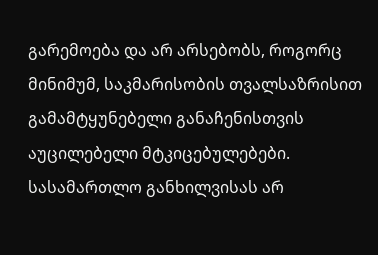გარემოება და არ არსებობს, როგორც მინიმუმ, საკმარისობის თვალსაზრისით გამამტყუნებელი განაჩენისთვის აუცილებელი მტკიცებულებები. სასამართლო განხილვისას არ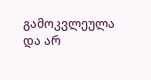გამოკვლეულა და არ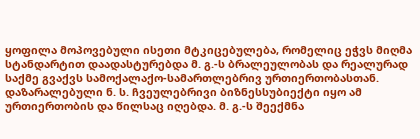ყოფილა მოპოვებული ისეთი მტკიცებულება, რომელიც ეჭვს მიღმა სტანდარტით დაადასტურებდა მ. გ.-ს ბრალეულობას და რეალურად საქმე გვაქვს სამოქალაქო-სამართლებრივ ურთიერთობასთან. დაზარალებული ნ. ს. ჩვეულებრივი ბიზნესსუბიექტი იყო ამ ურთიერთობის და წილსაც იღებდა. მ. გ.-ს შეექმნა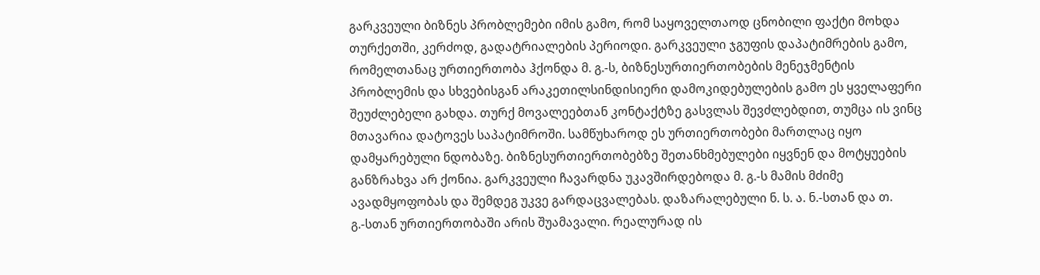გარკვეული ბიზნეს პრობლემები იმის გამო, რომ საყოველთაოდ ცნობილი ფაქტი მოხდა თურქეთში, კერძოდ, გადატრიალების პერიოდი. გარკვეული ჯგუფის დაპატიმრების გამო, რომელთანაც ურთიერთობა ჰქონდა მ. გ.-ს, ბიზნესურთიერთობების მენეჯმენტის პრობლემის და სხვებისგან არაკეთილსინდისიერი დამოკიდებულების გამო ეს ყველაფერი შეუძლებელი გახდა. თურქ მოვალეებთან კონტაქტზე გასვლას შევძლებდით, თუმცა ის ვინც მთავარია დატოვეს საპატიმროში. სამწუხაროდ ეს ურთიერთობები მართლაც იყო დამყარებული ნდობაზე. ბიზნესურთიერთობებზე შეთანხმებულები იყვნენ და მოტყუების განზრახვა არ ქონია. გარკვეული ჩავარდნა უკავშირდებოდა მ. გ.-ს მამის მძიმე ავადმყოფობას და შემდეგ უკვე გარდაცვალებას. დაზარალებული ნ. ს. ა. ნ.-სთან და თ. გ.-სთან ურთიერთობაში არის შუამავალი. რეალურად ის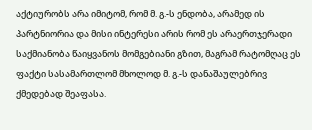აქტიურობს არა იმიტომ, რომ მ. გ.-ს ენდობა, არამედ ის პარტნიორია და მისი ინტერესი არის რომ ეს არაერთჯერადი საქმიანობა წაიყვანოს მომგებიანი გზით, მაგრამ რატომღაც ეს ფაქტი სასამართლომ მხოლოდ მ. გ.-ს დანაშაულებრივ ქმედებად შეაფასა.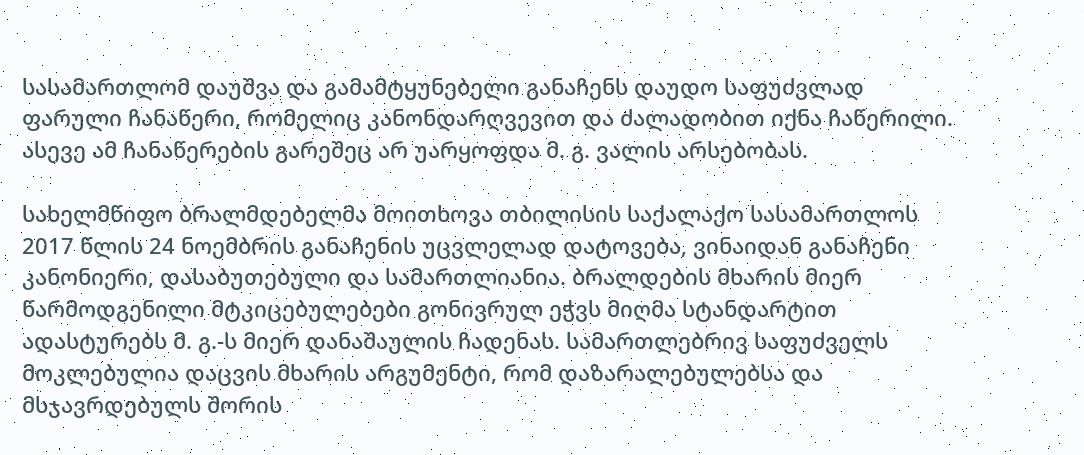სასამართლომ დაუშვა და გამამტყუნებელი განაჩენს დაუდო საფუძვლად ფარული ჩანაწერი, რომელიც კანონდარღვევით და ძალადობით იქნა ჩაწერილი. ასევე ამ ჩანაწერების გარეშეც არ უარყოფდა მ. გ. ვალის არსებობას.

სახელმწიფო ბრალმდებელმა მოითხოვა თბილისის საქალაქო სასამართლოს 2017 წლის 24 ნოემბრის განაჩენის უცვლელად დატოვება, ვინაიდან განაჩენი კანონიერი, დასაბუთებული და სამართლიანია. ბრალდების მხარის მიერ წარმოდგენილი მტკიცებულებები გონივრულ ეჭვს მიღმა სტანდარტით ადასტურებს მ. გ.-ს მიერ დანაშაულის ჩადენას. სამართლებრივ საფუძველს მოკლებულია დაცვის მხარის არგუმენტი, რომ დაზარალებულებსა და მსჯავრდებულს შორის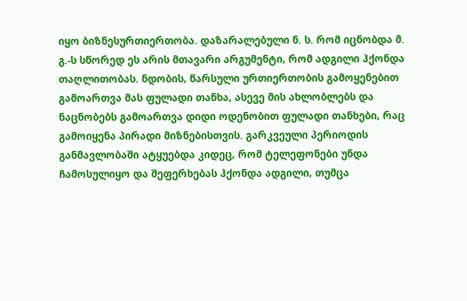იყო ბიზნესურთიერთობა. დაზარალებული ნ. ს. რომ იცნობდა მ. გ.-ს სწორედ ეს არის მთავარი არგუმენტი, რომ ადგილი ჰქონდა თაღლითობას. ნდობის, წარსული ურთიერთობის გამოყენებით გამოართვა მას ფულადი თანხა, ასევე მის ახლობლებს და ნაცნობებს გამოართვა დიდი ოდენობით ფულადი თანხები, რაც გამოიყენა პირადი მიზნებისთვის. გარკვეული პერიოდის განმავლობაში ატყუებდა კიდეც, რომ ტელეფონები უნდა ჩამოსულიყო და შეფერხებას ჰქონდა ადგილი, თუმცა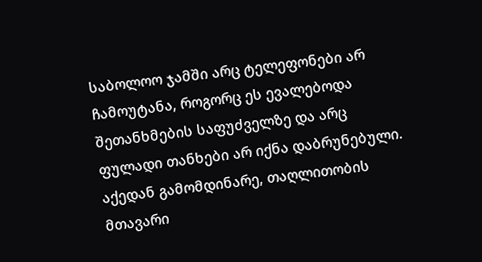საბოლოო ჯამში არც ტელეფონები არ ჩამოუტანა, როგორც ეს ევალებოდა შეთანხმების საფუძველზე და არც ფულადი თანხები არ იქნა დაბრუნებული. აქედან გამომდინარე, თაღლითობის მთავარი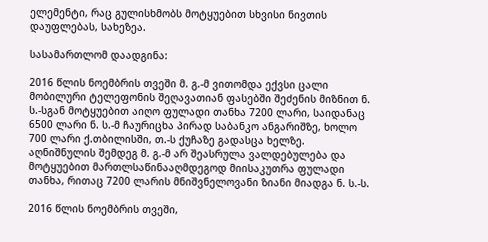ელემენტი, რაც გულისხმობს მოტყუებით სხვისი ნივთის დაუფლებას, სახეზეა.

სასამართლომ დაადგინა:

2016 წლის ნოემბრის თვეში მ. გ.-მ ვითომდა ექვსი ცალი მობილური ტელეფონის შეღავათიან ფასებში შეძენის მიზნით ნ. ს.-სგან მოტყუებით აიღო ფულადი თანხა 7200 ლარი, საიდანაც 6500 ლარი ნ. ს.-მ ჩაურიცხა პირად საბანკო ანგარიშზე, ხოლო 700 ლარი ქ.თბილისში, თ.-ს ქუჩაზე გადასცა ხელზე. აღნიშნულის შემდეგ მ. გ.-მ არ შეასრულა ვალდებულება და მოტყუებით მართლსაწინააღმდეგოდ მიისაკუთრა ფულადი თანხა, რითაც 7200 ლარის მნიშვნელოვანი ზიანი მიადგა ნ. ს.-ს.

2016 წლის ნოემბრის თვეში,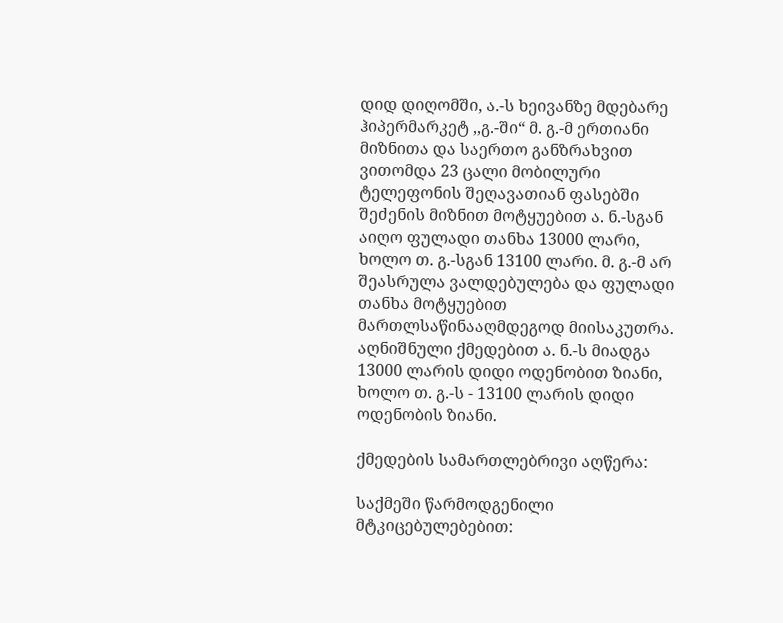დიდ დიღომში, ა.-ს ხეივანზე მდებარე ჰიპერმარკეტ ,,გ.-ში“ მ. გ.-მ ერთიანი მიზნითა და საერთო განზრახვით ვითომდა 23 ცალი მობილური ტელეფონის შეღავათიან ფასებში შეძენის მიზნით მოტყუებით ა. ნ.-სგან აიღო ფულადი თანხა 13000 ლარი, ხოლო თ. გ.-სგან 13100 ლარი. მ. გ.-მ არ შეასრულა ვალდებულება და ფულადი თანხა მოტყუებით მართლსაწინააღმდეგოდ მიისაკუთრა. აღნიშნული ქმედებით ა. ნ.-ს მიადგა 13000 ლარის დიდი ოდენობით ზიანი, ხოლო თ. გ.-ს - 13100 ლარის დიდი ოდენობის ზიანი.

ქმედების სამართლებრივი აღწერა:

საქმეში წარმოდგენილი მტკიცებულებებით: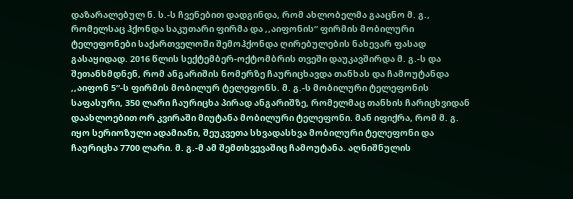დაზარალებულ ნ. ს.-ს ჩვენებით დადგინდა, რომ ახლობელმა გააცნო მ. გ., რომელსაც ჰქონდა საკუთარი ფირმა და ,,აიფონის“ ფირმის მობილური ტელეფონები საქართველოში შემოჰქონდა ღირებულების ნახევარ ფასად გასაყიდად. 2016 წლის სექტემბერ-ოქტომბრის თვეში დაუკავშირდა მ. გ.-ს და შეთანხმდნენ, რომ ანგარიშის ნომერზე ჩაურიცხავდა თანხას და ჩამოუტანდა ,,აიფონ 5“-ს ფირმის მობილურ ტელეფონს. მ. გ.-ს მობილური ტელეფონის საფასური, 350 ლარი ჩაურიცხა პირად ანგარიშზე, რომელმაც თანხის ჩარიცხვიდან დაახლოებით ორ კვირაში მიუტანა მობილური ტელეფონი. მან იფიქრა, რომ მ. გ. იყო სერიოზული ადამიანი, შეუკვეთა სხვადასხვა მობილური ტელეფონი და ჩაურიცხა 7700 ლარი. მ. გ.-მ ამ შემთხვევაშიც ჩამოუტანა. აღნიშნულის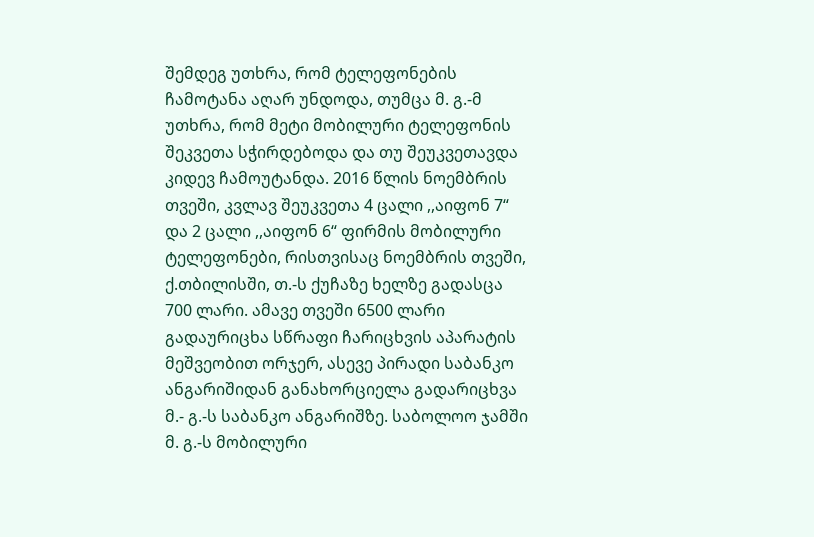შემდეგ უთხრა, რომ ტელეფონების ჩამოტანა აღარ უნდოდა, თუმცა მ. გ.-მ უთხრა, რომ მეტი მობილური ტელეფონის შეკვეთა სჭირდებოდა და თუ შეუკვეთავდა კიდევ ჩამოუტანდა. 2016 წლის ნოემბრის თვეში, კვლავ შეუკვეთა 4 ცალი ,,აიფონ 7“ და 2 ცალი ,,აიფონ 6“ ფირმის მობილური ტელეფონები, რისთვისაც ნოემბრის თვეში, ქ.თბილისში, თ.-ს ქუჩაზე ხელზე გადასცა 700 ლარი. ამავე თვეში 6500 ლარი გადაურიცხა სწრაფი ჩარიცხვის აპარატის მეშვეობით ორჯერ, ასევე პირადი საბანკო ანგარიშიდან განახორციელა გადარიცხვა მ.- გ.-ს საბანკო ანგარიშზე. საბოლოო ჯამში მ. გ.-ს მობილური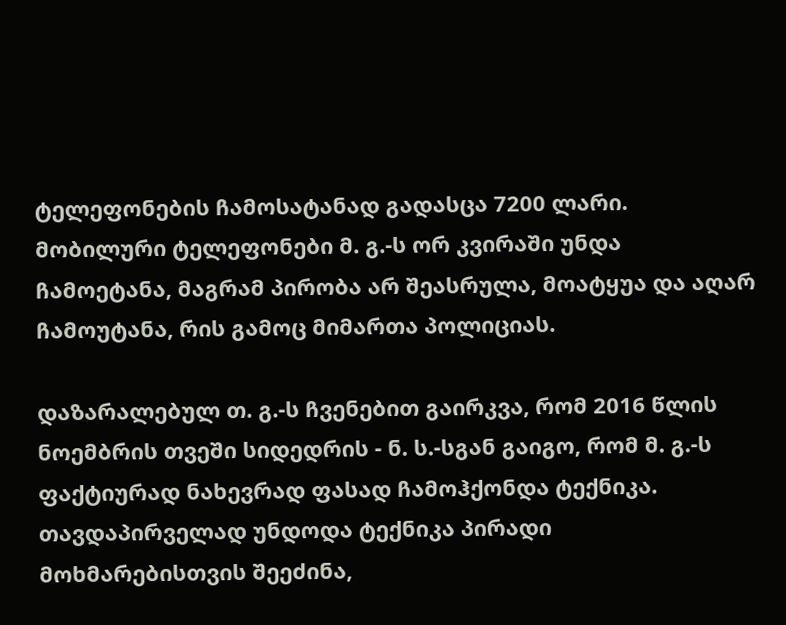ტელეფონების ჩამოსატანად გადასცა 7200 ლარი. მობილური ტელეფონები მ. გ.-ს ორ კვირაში უნდა ჩამოეტანა, მაგრამ პირობა არ შეასრულა, მოატყუა და აღარ ჩამოუტანა, რის გამოც მიმართა პოლიციას.

დაზარალებულ თ. გ.-ს ჩვენებით გაირკვა, რომ 2016 წლის ნოემბრის თვეში სიდედრის - ნ. ს.-სგან გაიგო, რომ მ. გ.-ს ფაქტიურად ნახევრად ფასად ჩამოჰქონდა ტექნიკა. თავდაპირველად უნდოდა ტექნიკა პირადი მოხმარებისთვის შეეძინა,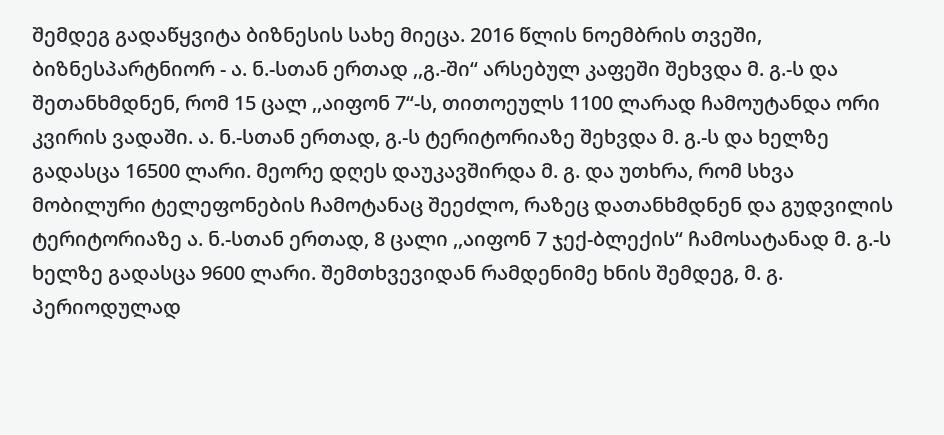შემდეგ გადაწყვიტა ბიზნესის სახე მიეცა. 2016 წლის ნოემბრის თვეში, ბიზნესპარტნიორ - ა. ნ.-სთან ერთად ,,გ.-ში“ არსებულ კაფეში შეხვდა მ. გ.-ს და შეთანხმდნენ, რომ 15 ცალ ,,აიფონ 7“-ს, თითოეულს 1100 ლარად ჩამოუტანდა ორი კვირის ვადაში. ა. ნ.-სთან ერთად, გ.-ს ტერიტორიაზე შეხვდა მ. გ.-ს და ხელზე გადასცა 16500 ლარი. მეორე დღეს დაუკავშირდა მ. გ. და უთხრა, რომ სხვა მობილური ტელეფონების ჩამოტანაც შეეძლო, რაზეც დათანხმდნენ და გუდვილის ტერიტორიაზე ა. ნ.-სთან ერთად, 8 ცალი ,,აიფონ 7 ჯექ-ბლექის“ ჩამოსატანად მ. გ.-ს ხელზე გადასცა 9600 ლარი. შემთხვევიდან რამდენიმე ხნის შემდეგ, მ. გ. პერიოდულად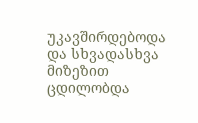უკავშირდებოდა და სხვადასხვა მიზეზით ცდილობდა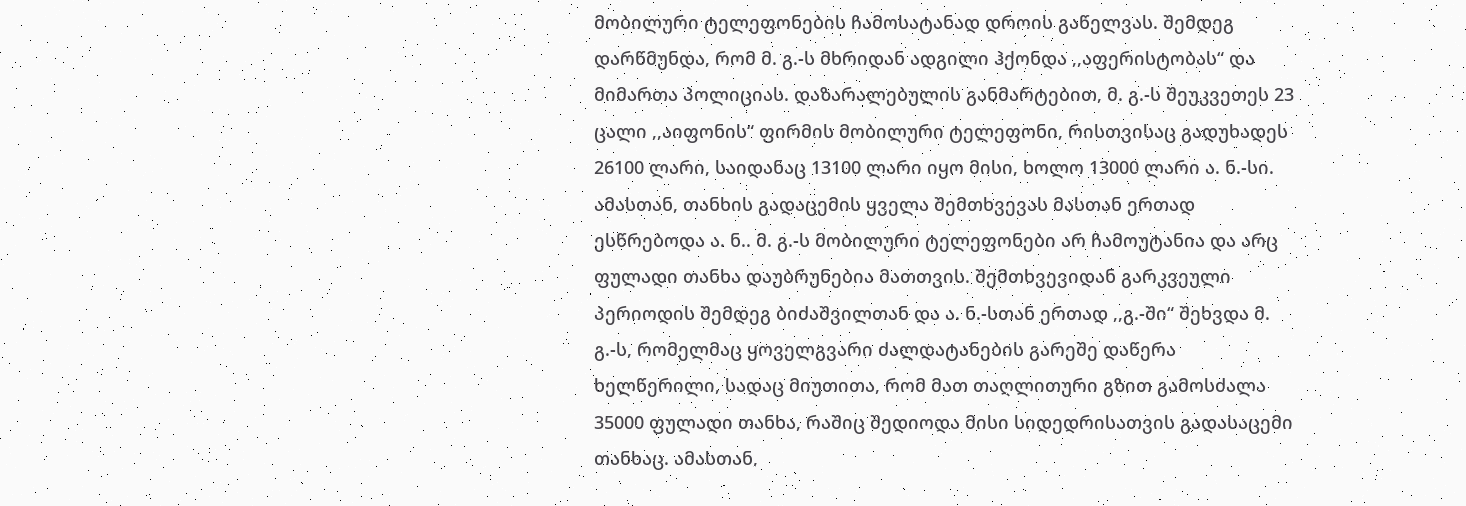მობილური ტელეფონების ჩამოსატანად დროის გაწელვას. შემდეგ დარწმუნდა, რომ მ. გ.-ს მხრიდან ადგილი ჰქონდა ,,აფერისტობას“ და მიმართა პოლიციას. დაზარალებულის განმარტებით, მ. გ.-ს შეუკვეთეს 23 ცალი ,,აიფონის“ ფირმის მობილური ტელეფონი, რისთვისაც გადუხადეს 26100 ლარი, საიდანაც 13100 ლარი იყო მისი, ხოლო 13000 ლარი ა. ნ.-სი. ამასთან, თანხის გადაცემის ყველა შემთხვევას მასთან ერთად ესწრებოდა ა. ნ.. მ. გ.-ს მობილური ტელეფონები არ ჩამოუტანია და არც ფულადი თანხა დაუბრუნებია მათთვის. შემთხვევიდან გარკვეული პერიოდის შემდეგ ბიძაშვილთან და ა. ნ.-სთან ერთად ,,გ.-ში“ შეხვდა მ. გ.-ს, რომელმაც ყოველგვარი ძალდატანების გარეშე დაწერა ხელწერილი, სადაც მიუთითა, რომ მათ თაღლითური გზით გამოსძალა 35000 ფულადი თანხა, რაშიც შედიოდა მისი სიდედრისათვის გადასაცემი თანხაც. ამასთან,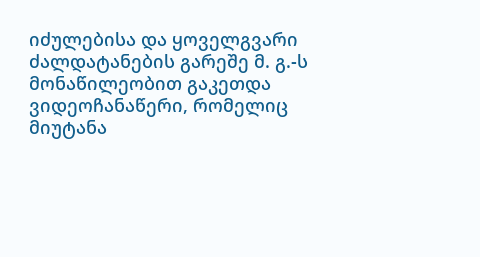იძულებისა და ყოველგვარი ძალდატანების გარეშე მ. გ.-ს მონაწილეობით გაკეთდა ვიდეოჩანაწერი, რომელიც მიუტანა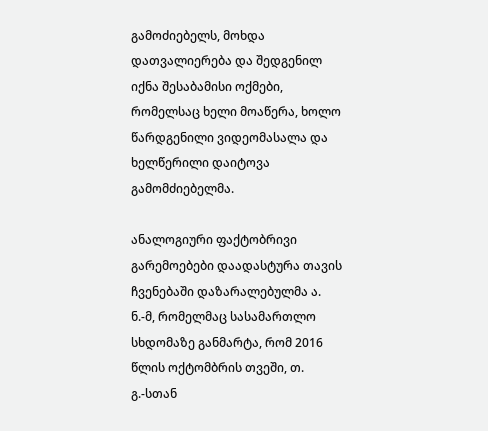გამოძიებელს, მოხდა დათვალიერება და შედგენილ იქნა შესაბამისი ოქმები, რომელსაც ხელი მოაწერა, ხოლო წარდგენილი ვიდეომასალა და ხელწერილი დაიტოვა გამომძიებელმა.

ანალოგიური ფაქტობრივი გარემოებები დაადასტურა თავის ჩვენებაში დაზარალებულმა ა. ნ.-მ, რომელმაც სასამართლო სხდომაზე განმარტა, რომ 2016 წლის ოქტომბრის თვეში, თ. გ.-სთან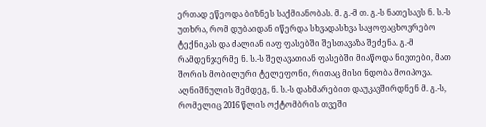ერთად ეწეოდა ბიზნეს საქმიანობას. მ. გ.-მ თ. გ.-ს ნათესავს ნ. ს.-ს უთხრა, რომ დუბაიდან იწერდა სხვადასხვა საყოფაცხოვრებო ტექნიკას და ძალიან იაფ ფასებში შესთავაზა შეძენა. გ.-მ რამდენჯერმე ნ. ს.-ს შეღავათიან ფასებში მიაწოდა ნივთები, მათ შორის მობილური ტელეფონი, რითაც მისი ნდობა მოიპოვა. აღნიშნულის შემდეგ, ნ. ს.-ს დახმარებით დაუკავშირდნენ მ. გ.-ს, რომელიც 2016 წლის ოქტომბრის თვეში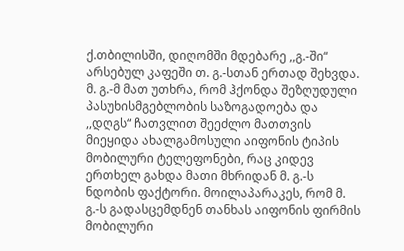ქ.თბილისში, დიღომში მდებარე ,,გ.-ში“ არსებულ კაფეში თ. გ.-სთან ერთად შეხვდა. მ. გ.-მ მათ უთხრა, რომ ჰქონდა შეზღუდული პასუხისმგებლობის საზოგადოება და ,,დღგს“ ჩათვლით შეეძლო მათთვის მიეყიდა ახალგამოსული აიფონის ტიპის მობილური ტელეფონები, რაც კიდევ ერთხელ გახდა მათი მხრიდან მ. გ.-ს ნდობის ფაქტორი. მოილაპარაკეს, რომ მ. გ.-ს გადასცემდნენ თანხას აიფონის ფირმის მობილური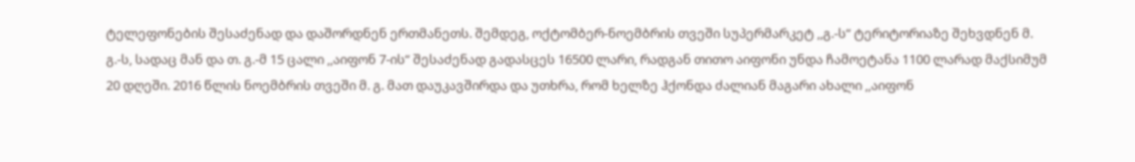ტელეფონების შესაძენად და დაშორდნენ ერთმანეთს. შემდეგ, ოქტომბერ-ნოემბრის თვეში სუპერმარკეტ ,,გ.-ს“ ტერიტორიაზე შეხვდნენ მ. გ.-ს, სადაც მან და თ. გ.-მ 15 ცალი ,,აიფონ 7-ის“ შესაძენად გადასცეს 16500 ლარი, რადგან თითო აიფონი უნდა ჩამოეტანა 1100 ლარად მაქსიმუმ 20 დღეში. 2016 წლის ნოემბრის თვეში მ. გ. მათ დაუკავშირდა და უთხრა, რომ ხელზე ჰქონდა ძალიან მაგარი ახალი ,,აიფონ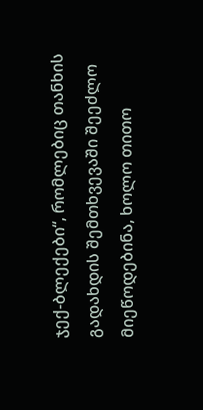ჯექ-ბლექები“, რომლებიც თანხის გადახდის შემთხვევაში შეეძლო მიეწოდებინა, ხოლო თითო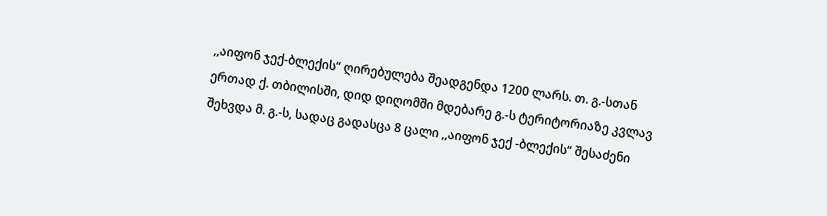,,აიფონ ჯექ-ბლექის“ ღირებულება შეადგენდა 1200 ლარს. თ. გ.-სთან ერთად ქ. თბილისში, დიდ დიღომში მდებარე გ.-ს ტერიტორიაზე კვლავ შეხვდა მ. გ.-ს, სადაც გადასცა 8 ცალი ,,აიფონ ჯექ -ბლექის“ შესაძენი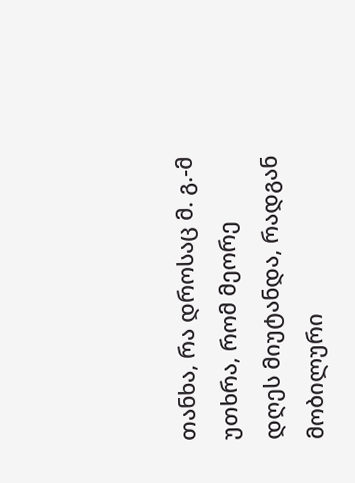თანხა, რა დროსაც მ. გ.-მ უთხრა, რომ მეორე დღეს მიუტანდა, რადგან მობილური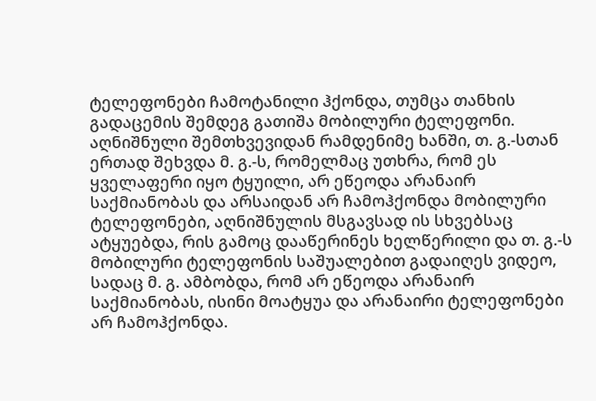ტელეფონები ჩამოტანილი ჰქონდა, თუმცა თანხის გადაცემის შემდეგ გათიშა მობილური ტელეფონი. აღნიშნული შემთხვევიდან რამდენიმე ხანში, თ. გ.-სთან ერთად შეხვდა მ. გ.-ს, რომელმაც უთხრა, რომ ეს ყველაფერი იყო ტყუილი, არ ეწეოდა არანაირ საქმიანობას და არსაიდან არ ჩამოჰქონდა მობილური ტელეფონები, აღნიშნულის მსგავსად ის სხვებსაც ატყუებდა, რის გამოც დააწერინეს ხელწერილი და თ. გ.-ს მობილური ტელეფონის საშუალებით გადაიღეს ვიდეო, სადაც მ. გ. ამბობდა, რომ არ ეწეოდა არანაირ საქმიანობას, ისინი მოატყუა და არანაირი ტელეფონები არ ჩამოჰქონდა.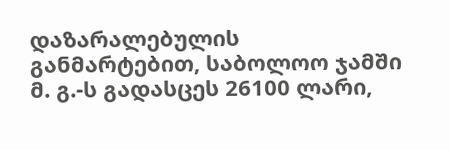დაზარალებულის განმარტებით, საბოლოო ჯამში მ. გ.-ს გადასცეს 26100 ლარი,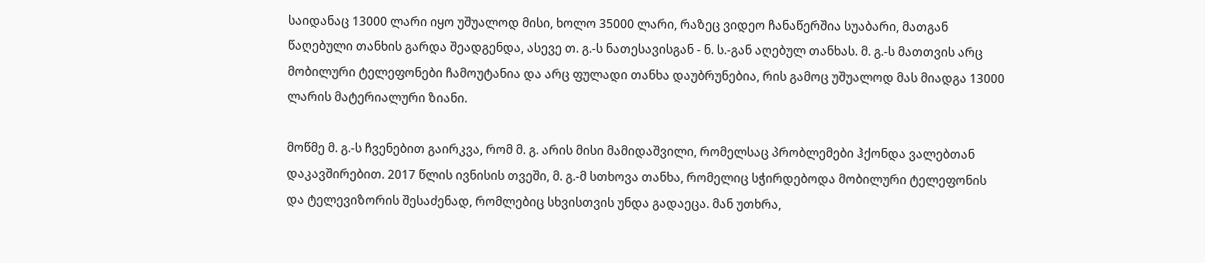საიდანაც 13000 ლარი იყო უშუალოდ მისი, ხოლო 35000 ლარი, რაზეც ვიდეო ჩანაწერშია სუაბარი, მათგან წაღებული თანხის გარდა შეადგენდა, ასევე თ. გ.-ს ნათესავისგან - ნ. ს.-გან აღებულ თანხას. მ. გ.-ს მათთვის არც მობილური ტელეფონები ჩამოუტანია და არც ფულადი თანხა დაუბრუნებია, რის გამოც უშუალოდ მას მიადგა 13000 ლარის მატერიალური ზიანი.

მოწმე მ. გ.-ს ჩვენებით გაირკვა, რომ მ. გ. არის მისი მამიდაშვილი, რომელსაც პრობლემები ჰქონდა ვალებთან დაკავშირებით. 2017 წლის ივნისის თვეში, მ. გ.-მ სთხოვა თანხა, რომელიც სჭირდებოდა მობილური ტელეფონის და ტელევიზორის შესაძენად, რომლებიც სხვისთვის უნდა გადაეცა. მან უთხრა,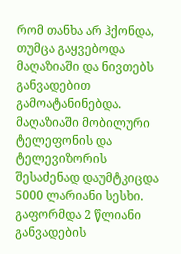რომ თანხა არ ჰქონდა, თუმცა გაყვებოდა მაღაზიაში და ნივთებს განვადებით გამოატანინებდა. მაღაზიაში მობილური ტელეფონის და ტელევიზორის შესაძენად დაუმტკიცდა 5000 ლარიანი სესხი. გაფორმდა 2 წლიანი განვადების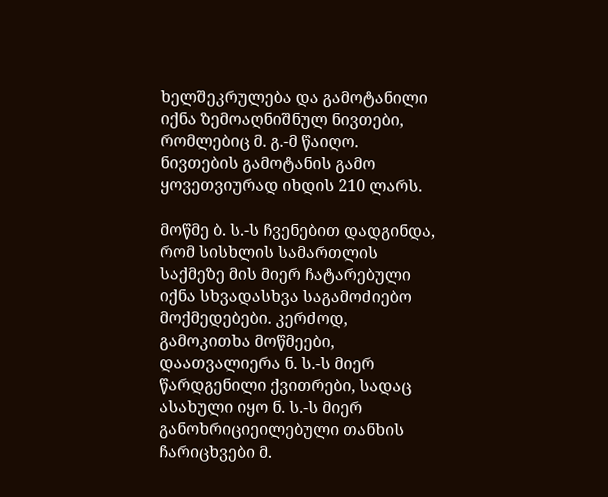ხელშეკრულება და გამოტანილი იქნა ზემოაღნიშნულ ნივთები, რომლებიც მ. გ.-მ წაიღო. ნივთების გამოტანის გამო ყოვეთვიურად იხდის 210 ლარს.

მოწმე ბ. ს.-ს ჩვენებით დადგინდა, რომ სისხლის სამართლის საქმეზე მის მიერ ჩატარებული იქნა სხვადასხვა საგამოძიებო მოქმედებები. კერძოდ, გამოკითხა მოწმეები, დაათვალიერა ნ. ს.-ს მიერ წარდგენილი ქვითრები, სადაც ასახული იყო ნ. ს.-ს მიერ განოხრიციეილებული თანხის ჩარიცხვები მ.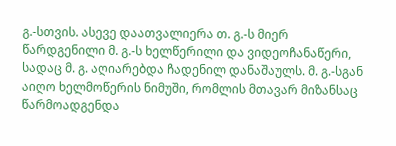გ.-სთვის. ასევე დაათვალიერა თ. გ.-ს მიერ წარდგენილი მ. გ.-ს ხელწერილი და ვიდეოჩანაწერი, სადაც მ. გ. აღიარებდა ჩადენილ დანაშაულს. მ. გ.-სგან აიღო ხელმოწერის ნიმუში, რომლის მთავარ მიზანსაც წარმოადგენდა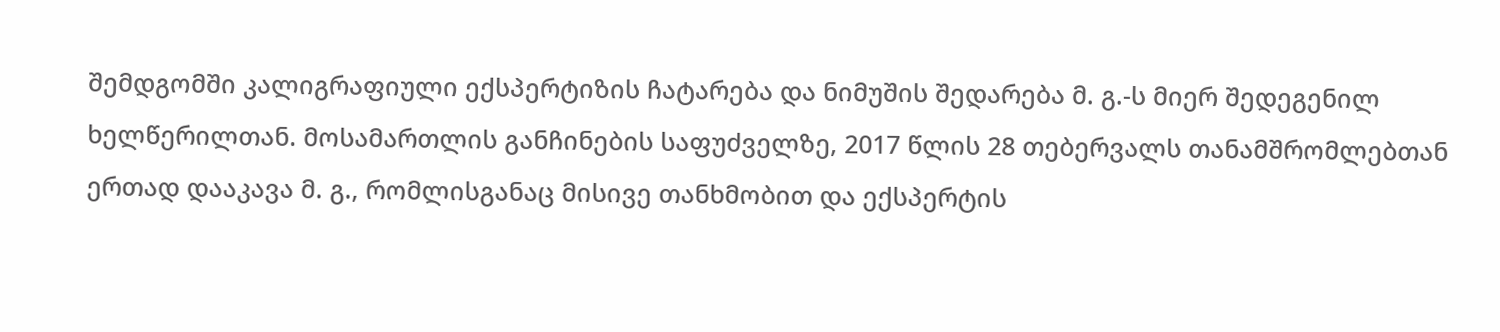შემდგომში კალიგრაფიული ექსპერტიზის ჩატარება და ნიმუშის შედარება მ. გ.-ს მიერ შედეგენილ ხელწერილთან. მოსამართლის განჩინების საფუძველზე, 2017 წლის 28 თებერვალს თანამშრომლებთან ერთად დააკავა მ. გ., რომლისგანაც მისივე თანხმობით და ექსპერტის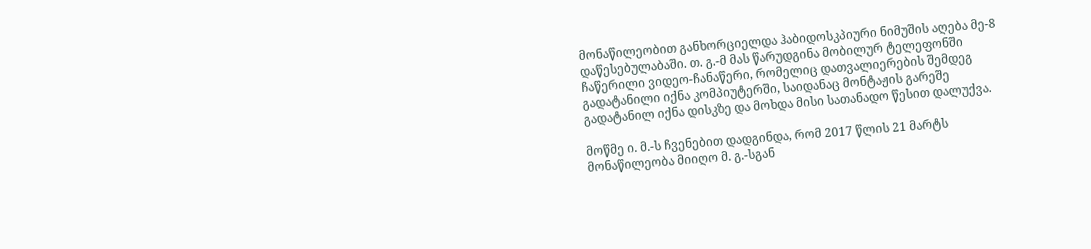მონაწილეობით განხორციელდა ჰაბიდოსკპიური ნიმუშის აღება მე-8 დაწესებულაბაში. თ. გ.-მ მას წარუდგინა მობილურ ტელეფონში ჩაწერილი ვიდეო-ჩანაწერი, რომელიც დათვალიერების შემდეგ გადატანილი იქნა კომპიუტერში, საიდანაც მონტაჟის გარეშე გადატანილ იქნა დისკზე და მოხდა მისი სათანადო წესით დალუქვა.

მოწმე ი. მ.-ს ჩვენებით დადგინდა, რომ 2017 წლის 21 მარტს მონაწილეობა მიიღო მ. გ.-სგან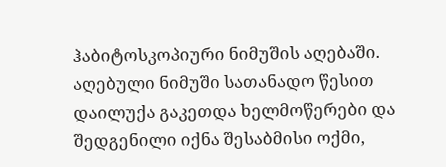ჰაბიტოსკოპიური ნიმუშის აღებაში. აღებული ნიმუში სათანადო წესით დაილუქა გაკეთდა ხელმოწერები და შედგენილი იქნა შესაბმისი ოქმი,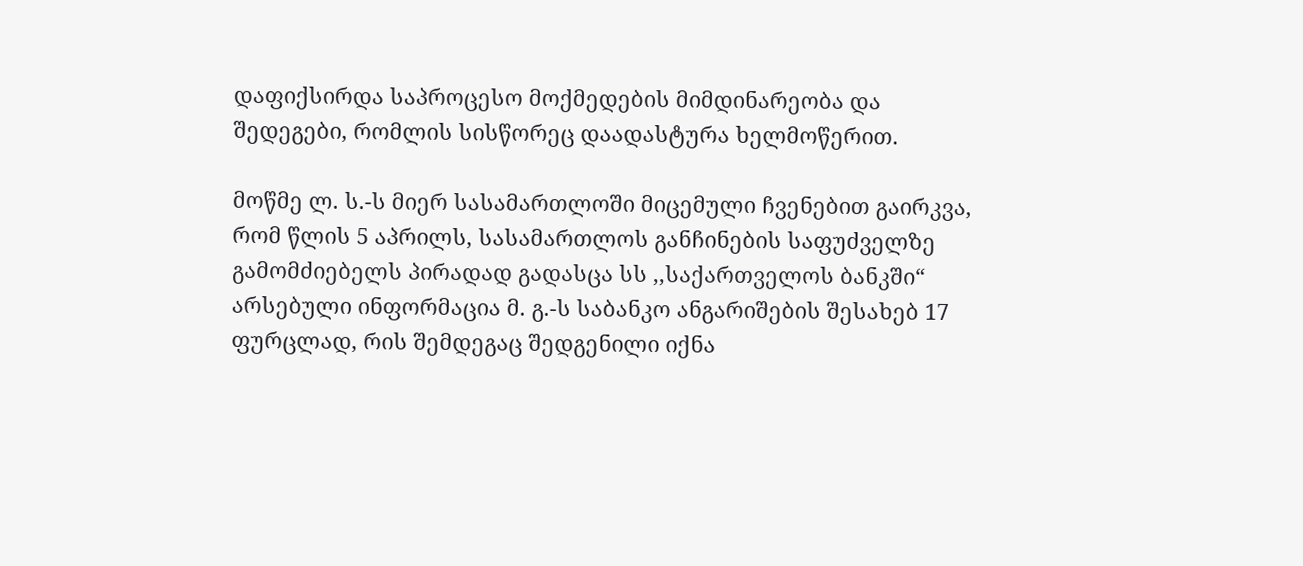დაფიქსირდა საპროცესო მოქმედების მიმდინარეობა და შედეგები, რომლის სისწორეც დაადასტურა ხელმოწერით.

მოწმე ლ. ს.-ს მიერ სასამართლოში მიცემული ჩვენებით გაირკვა, რომ წლის 5 აპრილს, სასამართლოს განჩინების საფუძველზე გამომძიებელს პირადად გადასცა სს ,,საქართველოს ბანკში“ არსებული ინფორმაცია მ. გ.-ს საბანკო ანგარიშების შესახებ 17 ფურცლად, რის შემდეგაც შედგენილი იქნა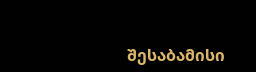შესაბამისი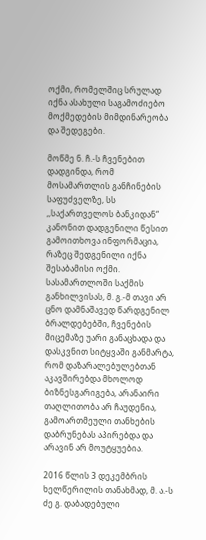ოქმი, რომელშიც სრულად იქნა ასახული საგამოძიებო მოქმედების მიმდინარეობა და შედეგები.

მოწმე ნ. ჩ.-ს ჩვენებით დადგინდა, რომ მოსამართლის განჩინების საფუძველზე, სს ,,საქართველოს ბანკიდან“ კანონით დადგენილი წესით გამოითხოვა ინფორმაცია, რაზეც შედგენილი იქნა შესაბამისი ოქმი.
სასამართლოში საქმის განხილვისას, მ. გ.-მ თავი არ ცნო დამნაშავედ წარდგენილ ბრალდებებში, ჩვენების მიცემაზე უარი განაცხადა და დასკვნით სიტყვაში განმარტა, რომ დაზარალებულებთან აკავშირებდა მხოლოდ ბიზნესგარიგება, არანაირი თაღლითობა არ ჩაუდენია, გამოართმეული თანხების დაბრუნებას აპირებდა და არავინ არ მოუტყუებია.

2016 წლის 3 დეკემბრის ხელწერილის თანახმად, მ. ა.-ს ძე გ. დაბადებული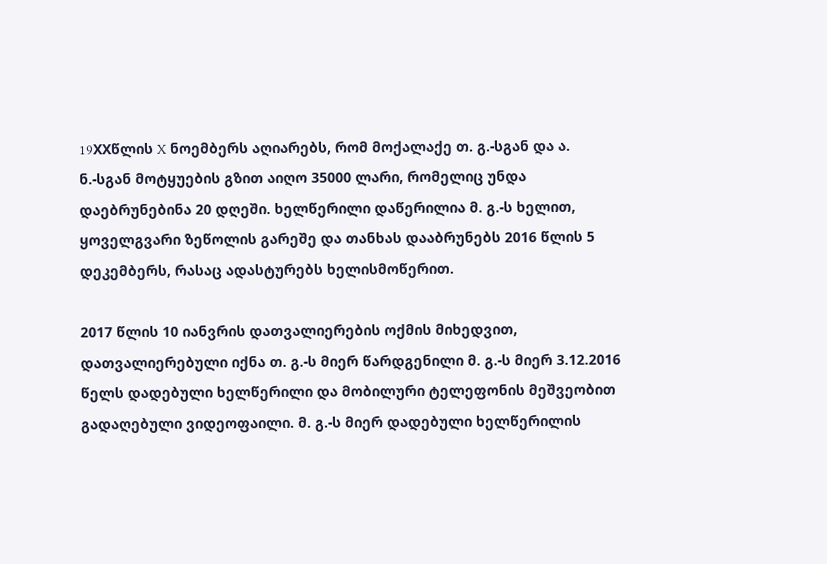19XXწლის X ნოემბერს აღიარებს, რომ მოქალაქე თ. გ.-სგან და ა. ნ.-სგან მოტყუების გზით აიღო 35000 ლარი, რომელიც უნდა დაებრუნებინა 20 დღეში. ხელწერილი დაწერილია მ. გ.-ს ხელით, ყოველგვარი ზეწოლის გარეშე და თანხას დააბრუნებს 2016 წლის 5 დეკემბერს, რასაც ადასტურებს ხელისმოწერით.

2017 წლის 10 იანვრის დათვალიერების ოქმის მიხედვით, დათვალიერებული იქნა თ. გ.-ს მიერ წარდგენილი მ. გ.-ს მიერ 3.12.2016 წელს დადებული ხელწერილი და მობილური ტელეფონის მეშვეობით გადაღებული ვიდეოფაილი. მ. გ.-ს მიერ დადებული ხელწერილის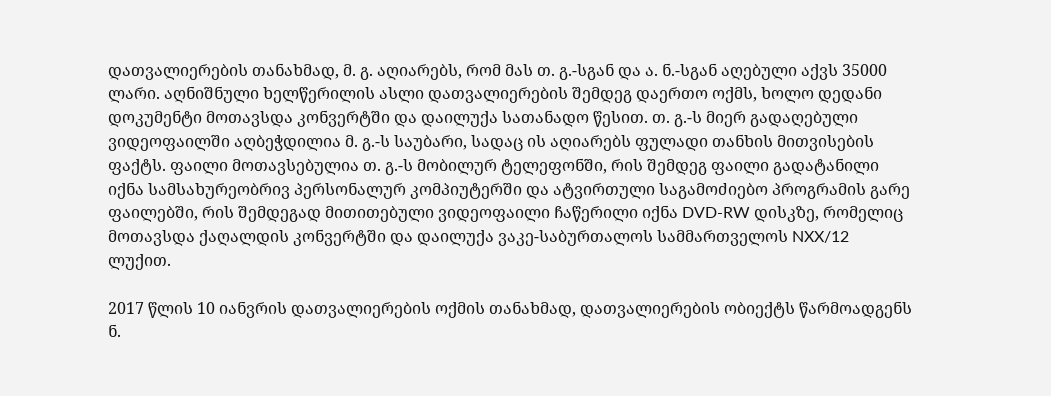დათვალიერების თანახმად, მ. გ. აღიარებს, რომ მას თ. გ.-სგან და ა. ნ.-სგან აღებული აქვს 35000 ლარი. აღნიშნული ხელწერილის ასლი დათვალიერების შემდეგ დაერთო ოქმს, ხოლო დედანი დოკუმენტი მოთავსდა კონვერტში და დაილუქა სათანადო წესით. თ. გ.-ს მიერ გადაღებული ვიდეოფაილში აღბეჭდილია მ. გ.-ს საუბარი, სადაც ის აღიარებს ფულადი თანხის მითვისების ფაქტს. ფაილი მოთავსებულია თ. გ.-ს მობილურ ტელეფონში, რის შემდეგ ფაილი გადატანილი იქნა სამსახურეობრივ პერსონალურ კომპიუტერში და ატვირთული საგამოძიებო პროგრამის გარე ფაილებში, რის შემდეგად მითითებული ვიდეოფაილი ჩაწერილი იქნა DVD-RW დისკზე, რომელიც მოთავსდა ქაღალდის კონვერტში და დაილუქა ვაკე-საბურთალოს სამმართველოს NXX/12 ლუქით.

2017 წლის 10 იანვრის დათვალიერების ოქმის თანახმად, დათვალიერების ობიექტს წარმოადგენს ნ.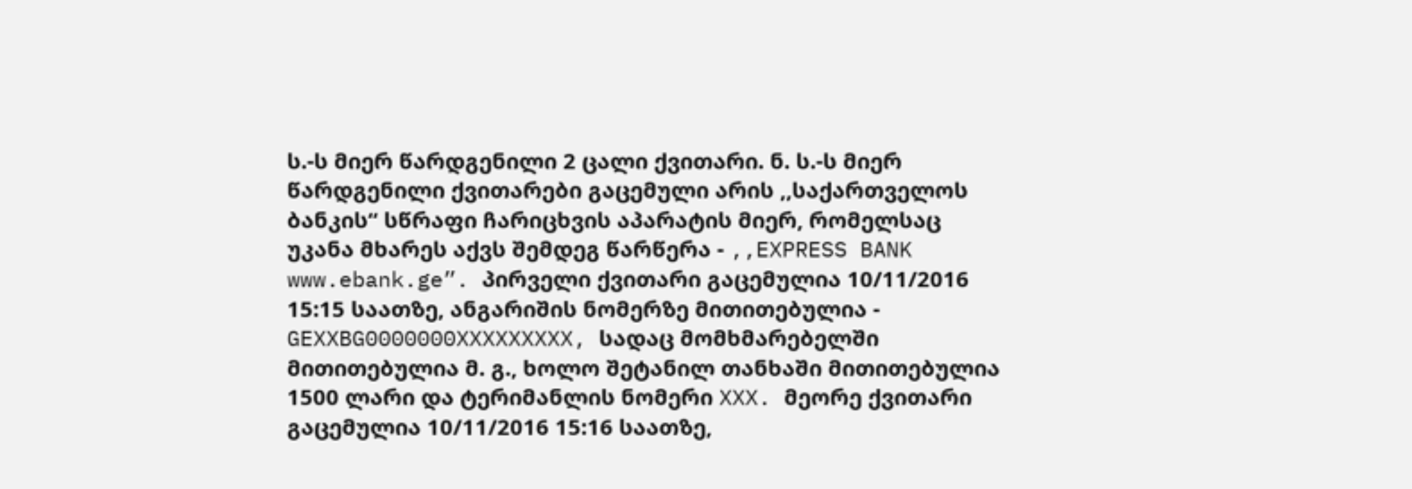ს.-ს მიერ წარდგენილი 2 ცალი ქვითარი. ნ. ს.-ს მიერ წარდგენილი ქვითარები გაცემული არის ,,საქართველოს ბანკის“ სწრაფი ჩარიცხვის აპარატის მიერ, რომელსაც უკანა მხარეს აქვს შემდეგ წარწერა - ,,EXPRESS BANK www.ebank.ge”. პირველი ქვითარი გაცემულია 10/11/2016 15:15 საათზე, ანგარიშის ნომერზე მითითებულია - GEXXBG0000000XXXXXXXXX, სადაც მომხმარებელში მითითებულია მ. გ., ხოლო შეტანილ თანხაში მითითებულია 1500 ლარი და ტერიმანლის ნომერი XXX. მეორე ქვითარი გაცემულია 10/11/2016 15:16 საათზე,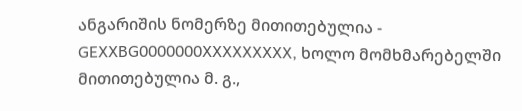ანგარიშის ნომერზე მითითებულია - GEXXBG0000000XXXXXXXXX, ხოლო მომხმარებელში მითითებულია მ. გ.,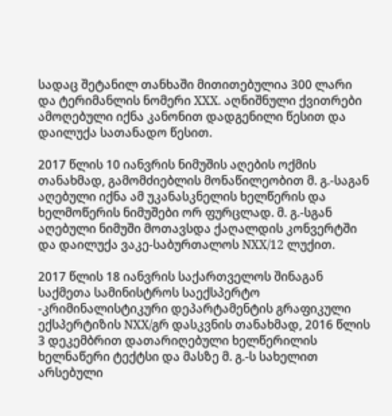სადაც შეტანილ თანხაში მითითებულია 300 ლარი და ტერიმანლის ნომერი XXX. აღნიშნული ქვითრები ამოღებული იქნა კანონით დადგენილი წესით და დაილუქა სათანადო წესით.

2017 წლის 10 იანვრის ნიმუშის აღების ოქმის თანახმად, გამომძიებლის მონაწილეობით მ. გ.-საგან აღებული იქნა ამ უკანასკნელის ხელწერის და ხელმოწერის ნიმუშები ორ ფურცლად. მ. გ.-სგან აღებული ნიმუში მოთავსდა ქაღალდის კონვერტში და დაილუქა ვაკე-საბურთალოს NXX/12 ლუქით.

2017 წლის 18 იანვრის საქართველოს შინაგან საქმეთა სამინისტროს საექსპერტო -კრიმინალისტიკური დეპარტამენტის გრაფიკული ექსპერტიზის NXX/გრ დასკვნის თანახმად, 2016 წლის 3 დეკემბრით დათარიღებული ხელწერილის ხელნაწერი ტექტსი და მასზე მ. გ.-ს სახელით არსებული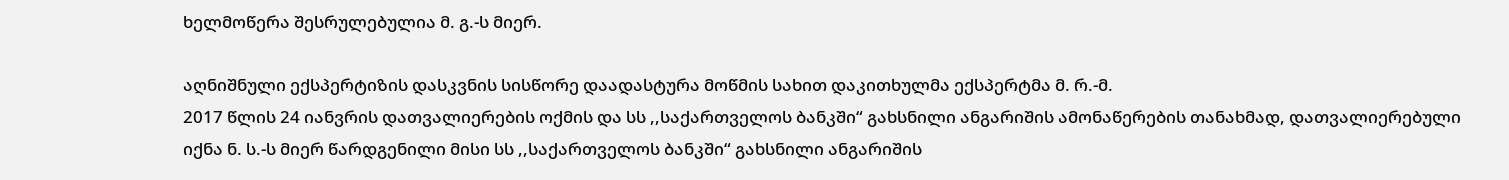ხელმოწერა შესრულებულია მ. გ.-ს მიერ.

აღნიშნული ექსპერტიზის დასკვნის სისწორე დაადასტურა მოწმის სახით დაკითხულმა ექსპერტმა მ. რ.-მ.
2017 წლის 24 იანვრის დათვალიერების ოქმის და სს ,,საქართველოს ბანკში“ გახსნილი ანგარიშის ამონაწერების თანახმად, დათვალიერებული იქნა ნ. ს.-ს მიერ წარდგენილი მისი სს ,,საქართველოს ბანკში“ გახსნილი ანგარიშის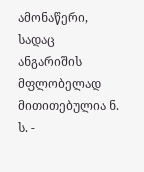ამონაწერი, სადაც ანგარიშის მფლობელად მითითებულია ნ. ს. -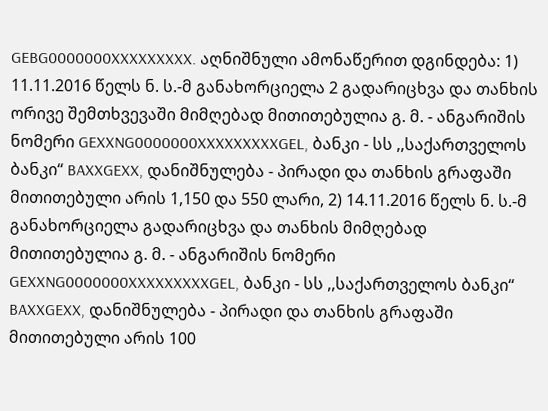GEBG0000000XXXXXXXXX. აღნიშნული ამონაწერით დგინდება: 1) 11.11.2016 წელს ნ. ს.-მ განახორციელა 2 გადარიცხვა და თანხის ორივე შემთხვევაში მიმღებად მითითებულია გ. მ. - ანგარიშის ნომერი GEXXNG0000000XXXXXXXXXGEL, ბანკი - სს ,,საქართველოს ბანკი“ BAXXGEXX, დანიშნულება - პირადი და თანხის გრაფაში მითითებული არის 1,150 და 550 ლარი, 2) 14.11.2016 წელს ნ. ს.-მ განახორციელა გადარიცხვა და თანხის მიმღებად მითითებულია გ. მ. - ანგარიშის ნომერი GEXXNG0000000XXXXXXXXXGEL, ბანკი - სს ,,საქართველოს ბანკი“ BAXXGEXX, დანიშნულება - პირადი და თანხის გრაფაში მითითებული არის 100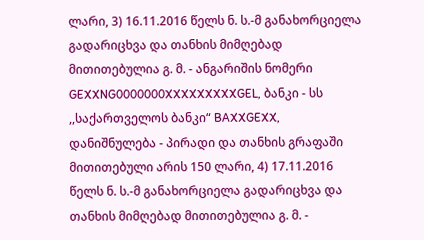ლარი, 3) 16.11.2016 წელს ნ. ს.-მ განახორციელა გადარიცხვა და თანხის მიმღებად მითითებულია გ. მ. - ანგარიშის ნომერი GEXXNG0000000XXXXXXXXXGEL, ბანკი - სს ,,საქართველოს ბანკი“ BAXXGEXX, დანიშნულება - პირადი და თანხის გრაფაში მითითებული არის 150 ლარი, 4) 17.11.2016 წელს ნ. ს.-მ განახორციელა გადარიცხვა და თანხის მიმღებად მითითებულია გ. მ. -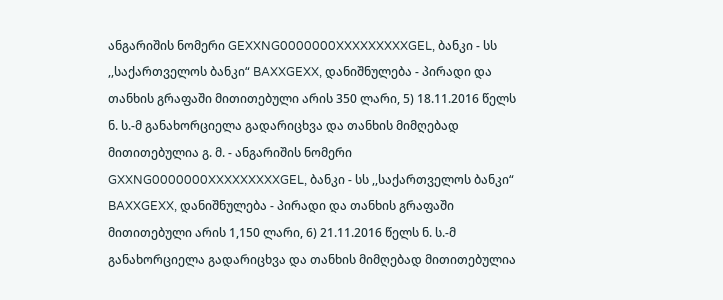ანგარიშის ნომერი GEXXNG0000000XXXXXXXXXGEL, ბანკი - სს ,,საქართველოს ბანკი“ BAXXGEXX, დანიშნულება - პირადი და თანხის გრაფაში მითითებული არის 350 ლარი, 5) 18.11.2016 წელს ნ. ს.-მ განახორციელა გადარიცხვა და თანხის მიმღებად მითითებულია გ. მ. - ანგარიშის ნომერი GXXNG0000000XXXXXXXXXGEL, ბანკი - სს ,,საქართველოს ბანკი“ BAXXGEXX, დანიშნულება - პირადი და თანხის გრაფაში მითითებული არის 1,150 ლარი, 6) 21.11.2016 წელს ნ. ს.-მ განახორციელა გადარიცხვა და თანხის მიმღებად მითითებულია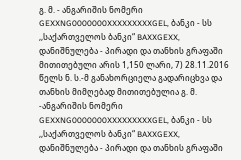გ. მ. - ანგარიშის ნომერი GEXXNG0000000XXXXXXXXXGEL, ბანკი - სს ,,საქართველოს ბანკი“ BAXXGEXX, დანიშნულება - პირადი და თანხის გრაფაში მითითებული არის 1,150 ლარი, 7) 28.11.2016 წელს ნ. ს.-მ განახორციელა გადარიცხვა და თანხის მიმღებად მითითებულია გ. მ. -ანგარიშის ნომერი GEXXNG0000000XXXXXXXXXGEL, ბანკი - სს ,,საქართველოს ბანკი“ BAXXGEXX, დანიშნულება - პირადი და თანხის გრაფაში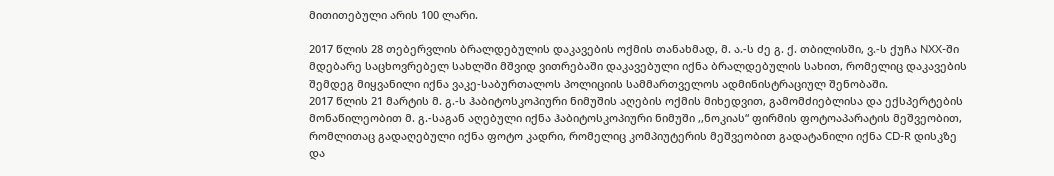მითითებული არის 100 ლარი.

2017 წლის 28 თებერვლის ბრალდებულის დაკავების ოქმის თანახმად, მ. ა.-ს ძე გ. ქ. თბილისში, ვ.-ს ქუჩა NXX-ში მდებარე საცხოვრებელ სახლში მშვიდ ვითრებაში დაკავებული იქნა ბრალდებულის სახით, რომელიც დაკავების შემდეგ მიყვანილი იქნა ვაკე-საბურთალოს პოლიციის სამმართველოს ადმინისტრაციულ შენობაში.
2017 წლის 21 მარტის მ. გ.-ს ჰაბიტოსკოპიური ნიმუშის აღების ოქმის მიხედვით, გამომძიებლისა და ექსპერტების მონაწილეობით მ. გ.-საგან აღებული იქნა ჰაბიტოსკოპიური ნიმუში ,,ნოკიას“ ფირმის ფოტოაპარატის მეშვეობით, რომლითაც გადაღებული იქნა ფოტო კადრი, რომელიც კომპიუტერის მეშვეობით გადატანილი იქნა CD-R დისკზე და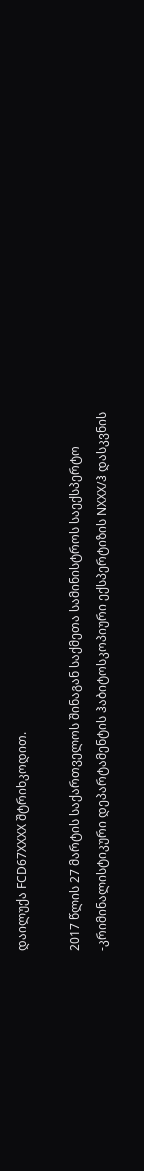დაილუქა FCD67XXXX შტრიხკოდით.

2017 წლის 27 მარტის საქართველოს შინაგან საქმეთა სამინისტროს საექსპერტო -კრიმინალისტიკური დეპარტამენტის ჰაბიტოსკოპიური ექსპერტიზის NXXX/ჰ დასკვნის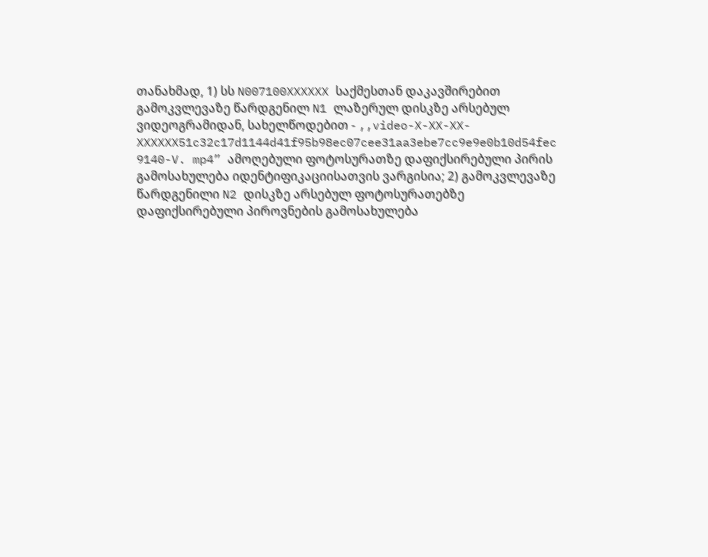თანახმად, 1) სს N007100XXXXXX საქმესთან დაკავშირებით გამოკვლევაზე წარდგენილ N1 ლაზერულ დისკზე არსებულ ვიდეოგრამიდან, სახელწოდებით - ,,video-X-XX-XX- XXXXXX51c32c17d1144d41f95b98ec07cee31aa3ebe7cc9e9e0b10d54fec 9140-V. mp4” ამოღებული ფოტოსურათზე დაფიქსირებული პირის გამოსახულება იდენტიფიკაციისათვის ვარგისია; 2) გამოკვლევაზე წარდგენილი N2 დისკზე არსებულ ფოტოსურათებზე დაფიქსირებული პიროვნების გამოსახულება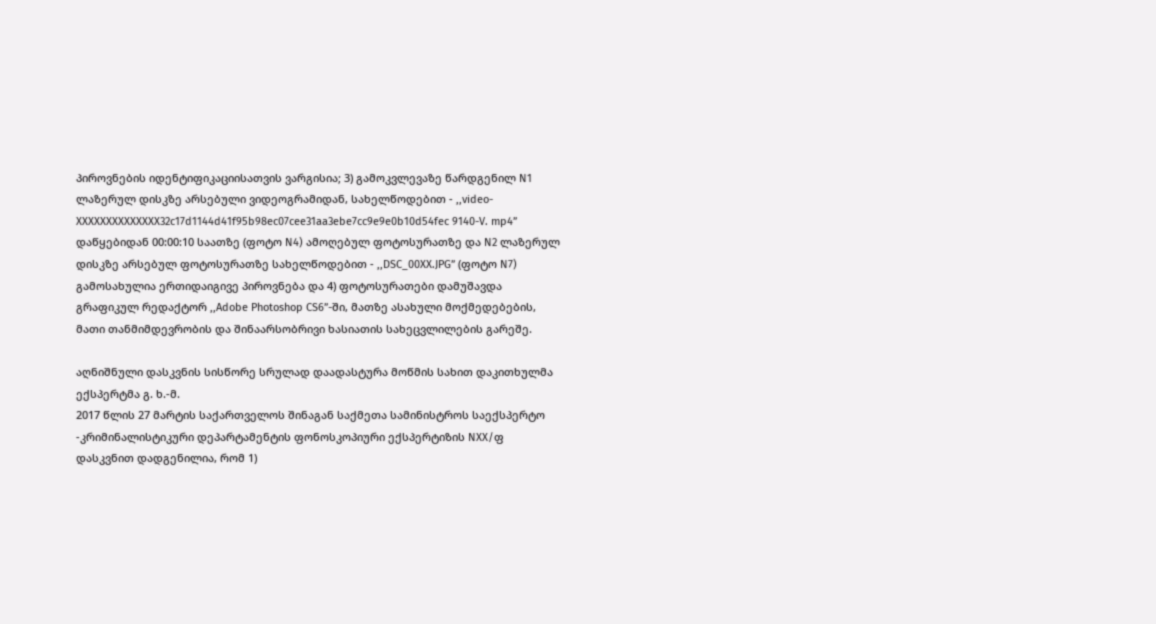პიროვნების იდენტიფიკაციისათვის ვარგისია; 3) გამოკვლევაზე წარდგენილ N1 ლაზერულ დისკზე არსებული ვიდეოგრამიდან, სახელწოდებით - ,,video-XXXXXXXXXXXXXX32c17d1144d41f95b98ec07cee31aa3ebe7cc9e9e0b10d54fec 9140-V. mp4” დაწყებიდან 00:00:10 საათზე (ფოტო N4) ამოღებულ ფოტოსურათზე და N2 ლაზერულ დისკზე არსებულ ფოტოსურათზე სახელწოდებით - ,,DSC_00XX.JPG” (ფოტო N7) გამოსახულია ერთიდაიგივე პიროვნება და 4) ფოტოსურათები დამუშავდა გრაფიკულ რედაქტორ ,,Adobe Photoshop CS6”-ში, მათზე ასახული მოქმედებების, მათი თანმიმდევრობის და შინაარსობრივი ხასიათის სახეცვლილების გარეშე.

აღნიშნული დასკვნის სისწორე სრულად დაადასტურა მოწმის სახით დაკითხულმა ექსპერტმა გ. ხ.-მ.
2017 წლის 27 მარტის საქართველოს შინაგან საქმეთა სამინისტროს საექსპერტო -კრიმინალისტიკური დეპარტამენტის ფონოსკოპიური ექსპერტიზის NXX/ფ დასკვნით დადგენილია, რომ 1)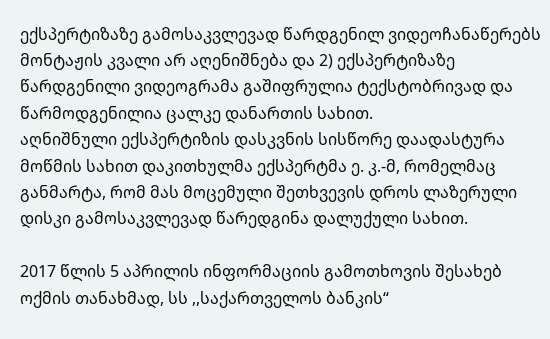ექსპერტიზაზე გამოსაკვლევად წარდგენილ ვიდეოჩანაწერებს მონტაჟის კვალი არ აღენიშნება და 2) ექსპერტიზაზე წარდგენილი ვიდეოგრამა გაშიფრულია ტექსტობრივად და წარმოდგენილია ცალკე დანართის სახით.
აღნიშნული ექსპერტიზის დასკვნის სისწორე დაადასტურა მოწმის სახით დაკითხულმა ექსპერტმა ე. კ.-მ, რომელმაც განმარტა, რომ მას მოცემული შეთხვევის დროს ლაზერული დისკი გამოსაკვლევად წარედგინა დალუქული სახით.

2017 წლის 5 აპრილის ინფორმაციის გამოთხოვის შესახებ ოქმის თანახმად, სს ,,საქართველოს ბანკის“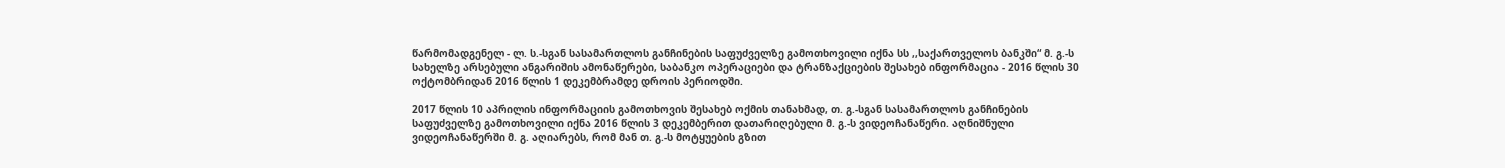წარმომადგენელ - ლ. ს.-სგან სასამართლოს განჩინების საფუძველზე გამოთხოვილი იქნა სს ,,საქართველოს ბანკში“ მ. გ.-ს სახელზე არსებული ანგარიშის ამონაწერები, საბანკო ოპერაციები და ტრანზაქციების შესახებ ინფორმაცია - 2016 წლის 30 ოქტომბრიდან 2016 წლის 1 დეკემბრამდე დროის პერიოდში.

2017 წლის 10 აპრილის ინფორმაციის გამოთხოვის შესახებ ოქმის თანახმად, თ. გ.-სგან სასამართლოს განჩინების საფუძველზე გამოთხოვილი იქნა 2016 წლის 3 დეკემბერით დათარიღებული მ. გ.-ს ვიდეოჩანაწერი. აღნიშნული ვიდეოჩანაწერში მ. გ. აღიარებს, რომ მან თ. გ.-ს მოტყუების გზით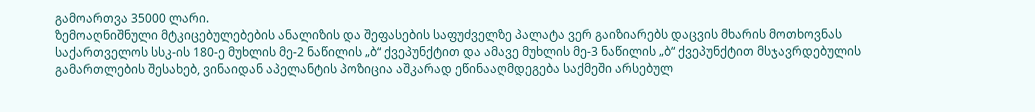გამოართვა 35000 ლარი.
ზემოაღნიშნული მტკიცებულებების ანალიზის და შეფასების საფუძველზე პალატა ვერ გაიზიარებს დაცვის მხარის მოთხოვნას საქართველოს სსკ-ის 180-ე მუხლის მე-2 ნაწილის „ბ“ ქვეპუნქტით და ამავე მუხლის მე-3 ნაწილის „ბ“ ქვეპუნქტით მსჯავრდებულის გამართლების შესახებ, ვინაიდან აპელანტის პოზიცია აშკარად ეწინააღმდეგება საქმეში არსებულ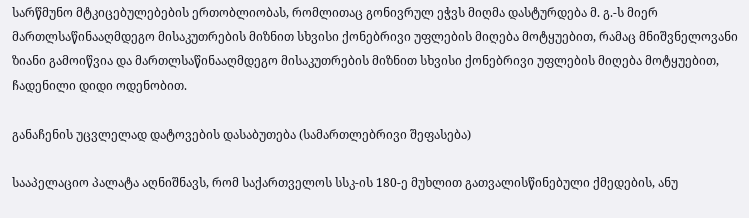სარწმუნო მტკიცებულებების ერთობლიობას, რომლითაც გონივრულ ეჭვს მიღმა დასტურდება მ. გ.-ს მიერ მართლსაწინააღმდეგო მისაკუთრების მიზნით სხვისი ქონებრივი უფლების მიღება მოტყუებით, რამაც მნიშვნელოვანი ზიანი გამოიწვია და მართლსაწინააღმდეგო მისაკუთრების მიზნით სხვისი ქონებრივი უფლების მიღება მოტყუებით, ჩადენილი დიდი ოდენობით.

განაჩენის უცვლელად დატოვების დასაბუთება (სამართლებრივი შეფასება)

სააპელაციო პალატა აღნიშნავს, რომ საქართველოს სსკ-ის 180-ე მუხლით გათვალისწინებული ქმედების, ანუ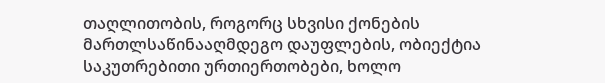თაღლითობის, როგორც სხვისი ქონების მართლსაწინააღმდეგო დაუფლების, ობიექტია საკუთრებითი ურთიერთობები, ხოლო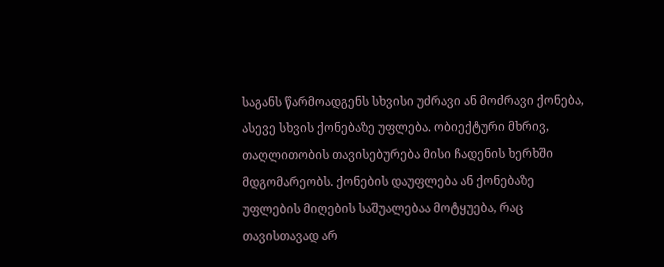საგანს წარმოადგენს სხვისი უძრავი ან მოძრავი ქონება, ასევე სხვის ქონებაზე უფლება. ობიექტური მხრივ, თაღლითობის თავისებურება მისი ჩადენის ხერხში მდგომარეობს. ქონების დაუფლება ან ქონებაზე უფლების მიღების საშუალებაა მოტყუება, რაც თავისთავად არ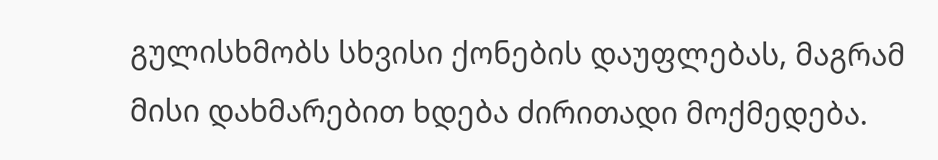გულისხმობს სხვისი ქონების დაუფლებას, მაგრამ მისი დახმარებით ხდება ძირითადი მოქმედება.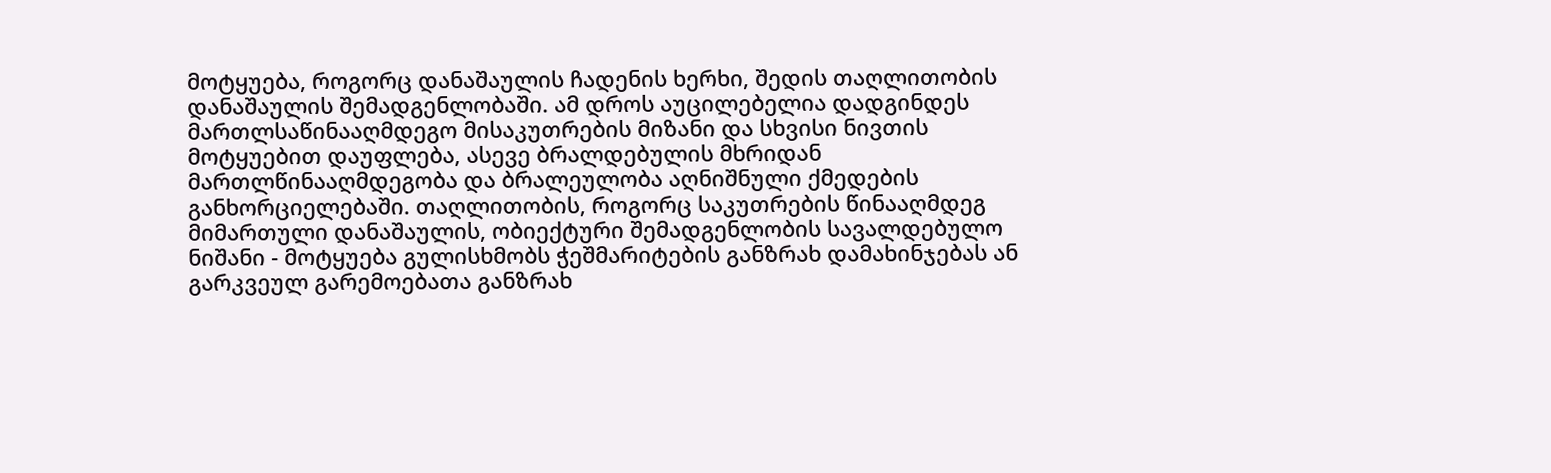მოტყუება, როგორც დანაშაულის ჩადენის ხერხი, შედის თაღლითობის დანაშაულის შემადგენლობაში. ამ დროს აუცილებელია დადგინდეს მართლსაწინააღმდეგო მისაკუთრების მიზანი და სხვისი ნივთის მოტყუებით დაუფლება, ასევე ბრალდებულის მხრიდან მართლწინააღმდეგობა და ბრალეულობა აღნიშნული ქმედების განხორციელებაში. თაღლითობის, როგორც საკუთრების წინააღმდეგ მიმართული დანაშაულის, ობიექტური შემადგენლობის სავალდებულო ნიშანი - მოტყუება გულისხმობს ჭეშმარიტების განზრახ დამახინჯებას ან გარკვეულ გარემოებათა განზრახ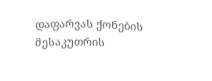დაფარვას ქონების მესაკუთრის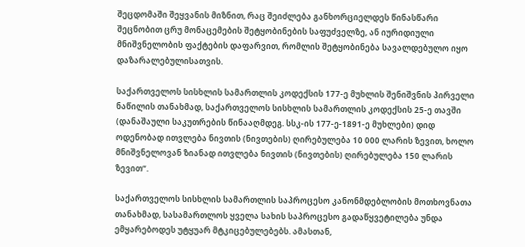შეცდომაში შეყვანის მიზნით, რაც შეიძლება განხორციელდეს წინასწარი შეცნობით ცრუ მონაცემების შეტყობინების საფუძველზე, ან იურიდიული მნიშვნელობის ფაქტების დაფარვით, რომლის შეტყობინება სავალდებულო იყო დაზარალებულისათვის.

საქართველოს სისხლის სამართლის კოდექსის 177-ე მუხლის შენიშვნის პირველი ნაწილის თანახმად, საქართველოს სისხლის სამართლის კოდექსის 25-ე თავში (დანაშაული საკუთრების წინააღმდეგ. სსკ-ის 177-ე-1891-ე მუხლები) დიდ ოდენობად ითვლება ნივთის (ნივთების) ღირებულება 10 000 ლარის ზევით, ხოლო მნიშვნელოვან ზიანად ითვლება ნივთის (ნივთების) ღირებულება 150 ლარის ზევით“.

საქართველოს სისხლის სამართლის საპროცესო კანონმდებლობის მოთხოვნათა თანახმად, სასამართლოს ყველა სახის საპროცესო გადაწყვეტილება უნდა ემყარებოდეს უტყუარ მტკიცებულებებს. ამასთან,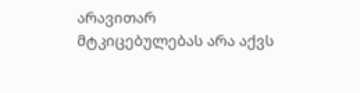არავითარ მტკიცებულებას არა აქვს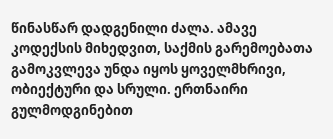წინასწარ დადგენილი ძალა. ამავე კოდექსის მიხედვით, საქმის გარემოებათა გამოკვლევა უნდა იყოს ყოველმხრივი, ობიექტური და სრული. ერთნაირი გულმოდგინებით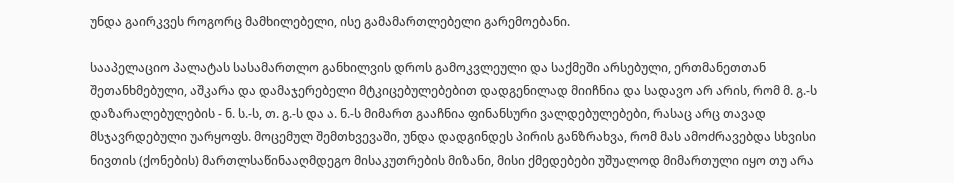უნდა გაირკვეს როგორც მამხილებელი, ისე გამამართლებელი გარემოებანი.

სააპელაციო პალატას სასამართლო განხილვის დროს გამოკვლეული და საქმეში არსებული, ერთმანეთთან შეთანხმებული, აშკარა და დამაჯერებელი მტკიცებულებებით დადგენილად მიიჩნია და სადავო არ არის, რომ მ. გ.-ს დაზარალებულების - ნ. ს.-ს, თ. გ.-ს და ა. ნ.-ს მიმართ გააჩნია ფინანსური ვალდებულებები, რასაც არც თავად მსჯავრდებული უარყოფს. მოცემულ შემთხვევაში, უნდა დადგინდეს პირის განზრახვა, რომ მას ამოძრავებდა სხვისი ნივთის (ქონების) მართლსაწინააღმდეგო მისაკუთრების მიზანი, მისი ქმედებები უშუალოდ მიმართული იყო თუ არა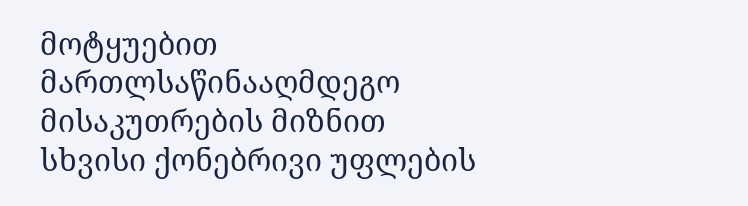მოტყუებით მართლსაწინააღმდეგო მისაკუთრების მიზნით სხვისი ქონებრივი უფლების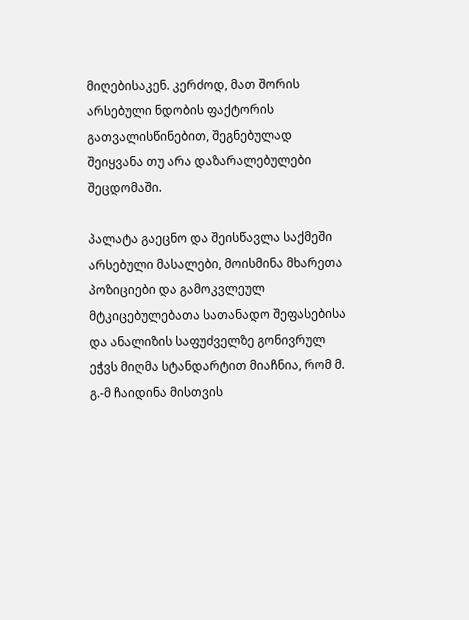მიღებისაკენ. კერძოდ, მათ შორის არსებული ნდობის ფაქტორის გათვალისწინებით, შეგნებულად შეიყვანა თუ არა დაზარალებულები შეცდომაში.

პალატა გაეცნო და შეისწავლა საქმეში არსებული მასალები, მოისმინა მხარეთა პოზიციები და გამოკვლეულ მტკიცებულებათა სათანადო შეფასებისა და ანალიზის საფუძველზე გონივრულ ეჭვს მიღმა სტანდარტით მიაჩნია, რომ მ. გ.-მ ჩაიდინა მისთვის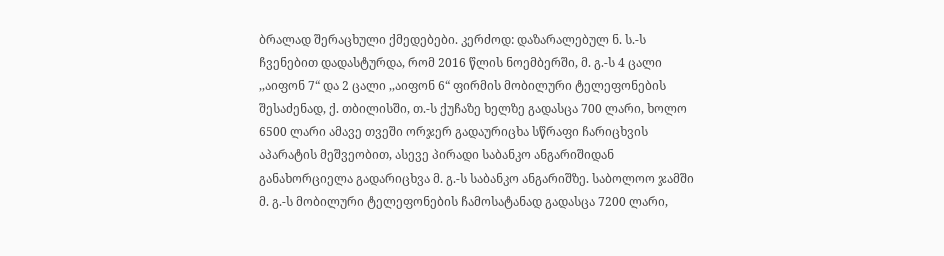ბრალად შერაცხული ქმედებები. კერძოდ: დაზარალებულ ნ. ს.-ს ჩვენებით დადასტურდა, რომ 2016 წლის ნოემბერში, მ. გ.-ს 4 ცალი ,,აიფონ 7“ და 2 ცალი ,,აიფონ 6“ ფირმის მობილური ტელეფონების შესაძენად, ქ. თბილისში, თ.-ს ქუჩაზე ხელზე გადასცა 700 ლარი, ხოლო 6500 ლარი ამავე თვეში ორჯერ გადაურიცხა სწრაფი ჩარიცხვის აპარატის მეშვეობით, ასევე პირადი საბანკო ანგარიშიდან განახორციელა გადარიცხვა მ. გ.-ს საბანკო ანგარიშზე. საბოლოო ჯამში მ. გ.-ს მობილური ტელეფონების ჩამოსატანად გადასცა 7200 ლარი,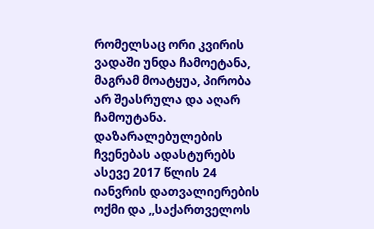რომელსაც ორი კვირის ვადაში უნდა ჩამოეტანა, მაგრამ მოატყუა, პირობა არ შეასრულა და აღარ ჩამოუტანა. დაზარალებულების ჩვენებას ადასტურებს ასევე 2017 წლის 24 იანვრის დათვალიერების ოქმი და ,,საქართველოს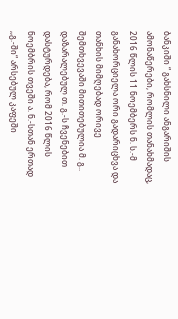ბანკიში “ გახსნილი ანგარიშის ამონაწერები, რომლის თანახმადაც, 2016 წლის 11 ნოემბერს ნ. ს.-მ განახორციელა ორი გადარიცხვა და თანხის მიმღებად ორივე შემთხვევაში მითითებულია მ. გ.. დაზარალებულ თ. გ.-ს ჩვენებით დასტურდება, რომ 2016 წლის ნოემბრის თვეში ა. ნ.-სთან ერთად ,,გ.-ში“ არსებულ კაფეში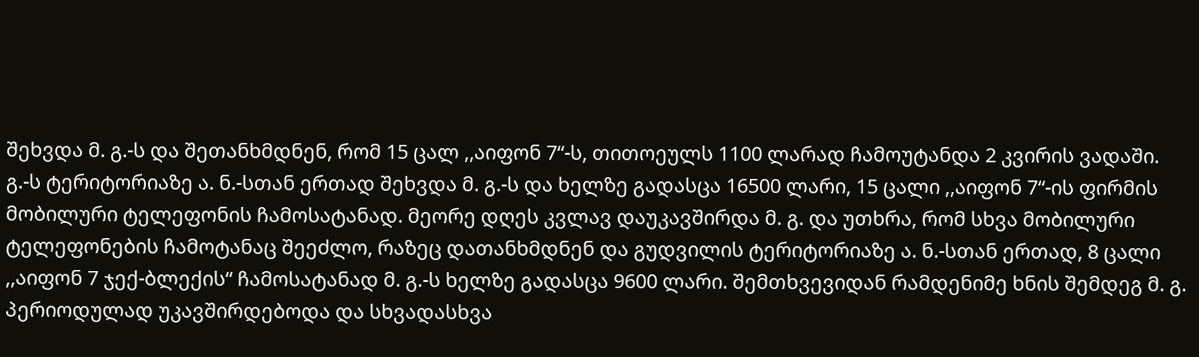შეხვდა მ. გ.-ს და შეთანხმდნენ, რომ 15 ცალ ,,აიფონ 7“-ს, თითოეულს 1100 ლარად ჩამოუტანდა 2 კვირის ვადაში. გ.-ს ტერიტორიაზე ა. ნ.-სთან ერთად შეხვდა მ. გ.-ს და ხელზე გადასცა 16500 ლარი, 15 ცალი ,,აიფონ 7“-ის ფირმის მობილური ტელეფონის ჩამოსატანად. მეორე დღეს კვლავ დაუკავშირდა მ. გ. და უთხრა, რომ სხვა მობილური ტელეფონების ჩამოტანაც შეეძლო, რაზეც დათანხმდნენ და გუდვილის ტერიტორიაზე ა. ნ.-სთან ერთად, 8 ცალი ,,აიფონ 7 ჯექ-ბლექის“ ჩამოსატანად მ. გ.-ს ხელზე გადასცა 9600 ლარი. შემთხვევიდან რამდენიმე ხნის შემდეგ მ. გ. პერიოდულად უკავშირდებოდა და სხვადასხვა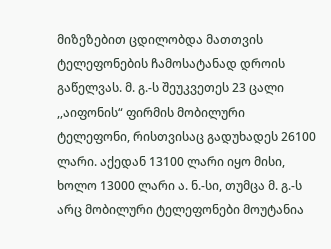მიზეზებით ცდილობდა მათთვის ტელეფონების ჩამოსატანად დროის გაწელვას. მ. გ.-ს შეუკვეთეს 23 ცალი ,,აიფონის“ ფირმის მობილური ტელეფონი, რისთვისაც გადუხადეს 26100 ლარი. აქედან 13100 ლარი იყო მისი, ხოლო 13000 ლარი ა. ნ.-სი, თუმცა მ. გ.-ს არც მობილური ტელეფონები მოუტანია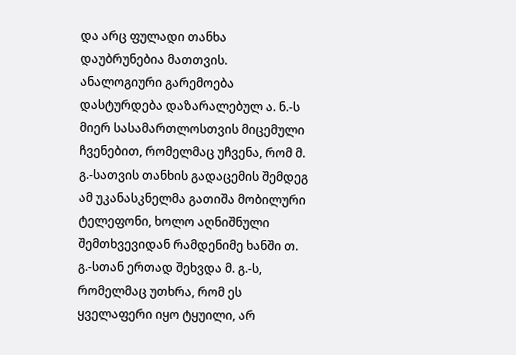და არც ფულადი თანხა დაუბრუნებია მათთვის. ანალოგიური გარემოება დასტურდება დაზარალებულ ა. ნ.-ს მიერ სასამართლოსთვის მიცემული ჩვენებით, რომელმაც უჩვენა, რომ მ. გ.-სათვის თანხის გადაცემის შემდეგ ამ უკანასკნელმა გათიშა მობილური ტელეფონი, ხოლო აღნიშნული შემთხვევიდან რამდენიმე ხანში თ. გ.-სთან ერთად შეხვდა მ. გ.-ს, რომელმაც უთხრა, რომ ეს ყველაფერი იყო ტყუილი, არ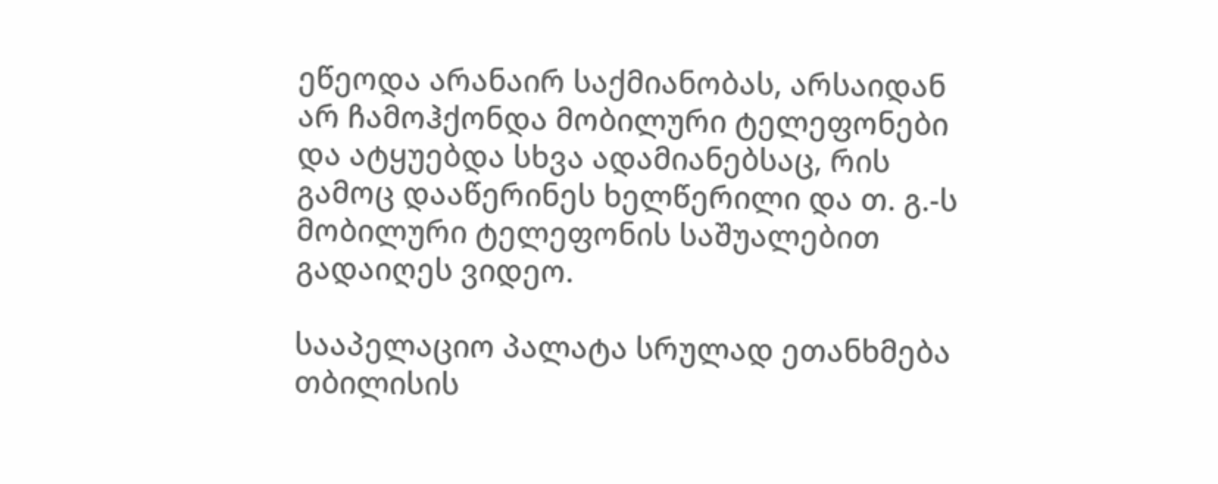ეწეოდა არანაირ საქმიანობას, არსაიდან არ ჩამოჰქონდა მობილური ტელეფონები და ატყუებდა სხვა ადამიანებსაც, რის გამოც დააწერინეს ხელწერილი და თ. გ.-ს მობილური ტელეფონის საშუალებით გადაიღეს ვიდეო.

სააპელაციო პალატა სრულად ეთანხმება თბილისის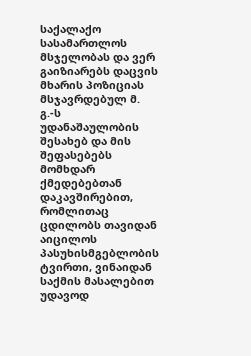საქალაქო სასამართლოს მსჯელობას და ვერ გაიზიარებს დაცვის მხარის პოზიციას მსჯავრდებულ მ. გ.-ს უდანაშაულობის შესახებ და მის შეფასებებს მომხდარ ქმედებებთან დაკავშირებით, რომლითაც ცდილობს თავიდან აიცილოს პასუხისმგებლობის ტვირთი, ვინაიდან საქმის მასალებით უდავოდ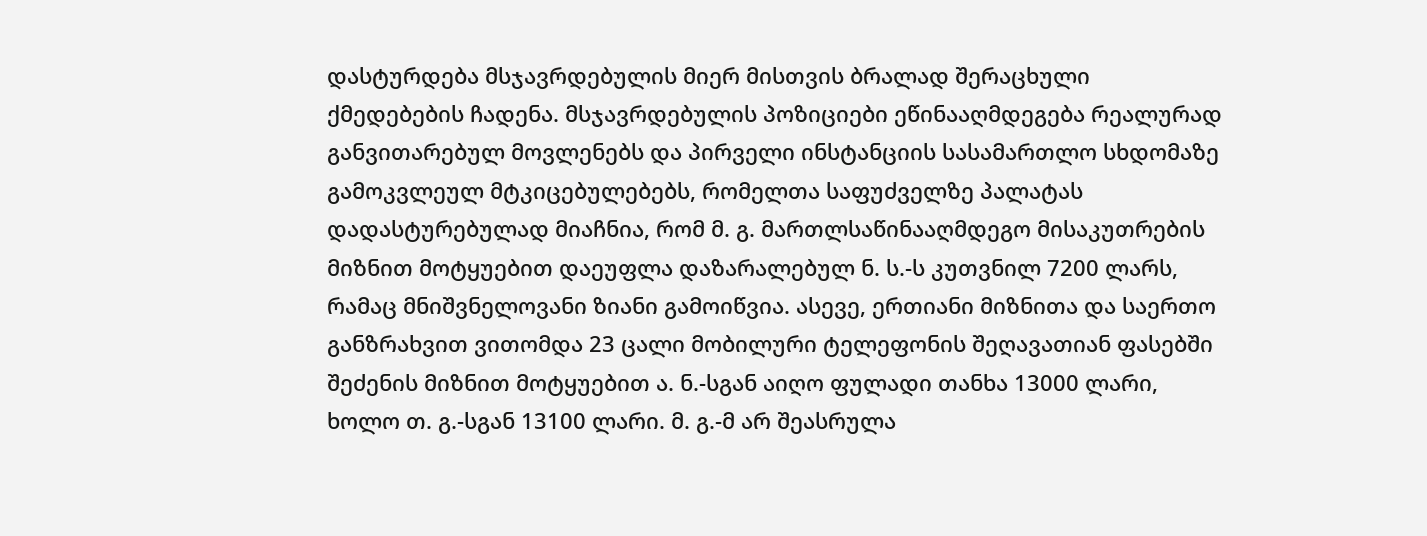დასტურდება მსჯავრდებულის მიერ მისთვის ბრალად შერაცხული ქმედებების ჩადენა. მსჯავრდებულის პოზიციები ეწინააღმდეგება რეალურად განვითარებულ მოვლენებს და პირველი ინსტანციის სასამართლო სხდომაზე გამოკვლეულ მტკიცებულებებს, რომელთა საფუძველზე პალატას დადასტურებულად მიაჩნია, რომ მ. გ. მართლსაწინააღმდეგო მისაკუთრების მიზნით მოტყუებით დაეუფლა დაზარალებულ ნ. ს.-ს კუთვნილ 7200 ლარს, რამაც მნიშვნელოვანი ზიანი გამოიწვია. ასევე, ერთიანი მიზნითა და საერთო განზრახვით ვითომდა 23 ცალი მობილური ტელეფონის შეღავათიან ფასებში შეძენის მიზნით მოტყუებით ა. ნ.-სგან აიღო ფულადი თანხა 13000 ლარი, ხოლო თ. გ.-სგან 13100 ლარი. მ. გ.-მ არ შეასრულა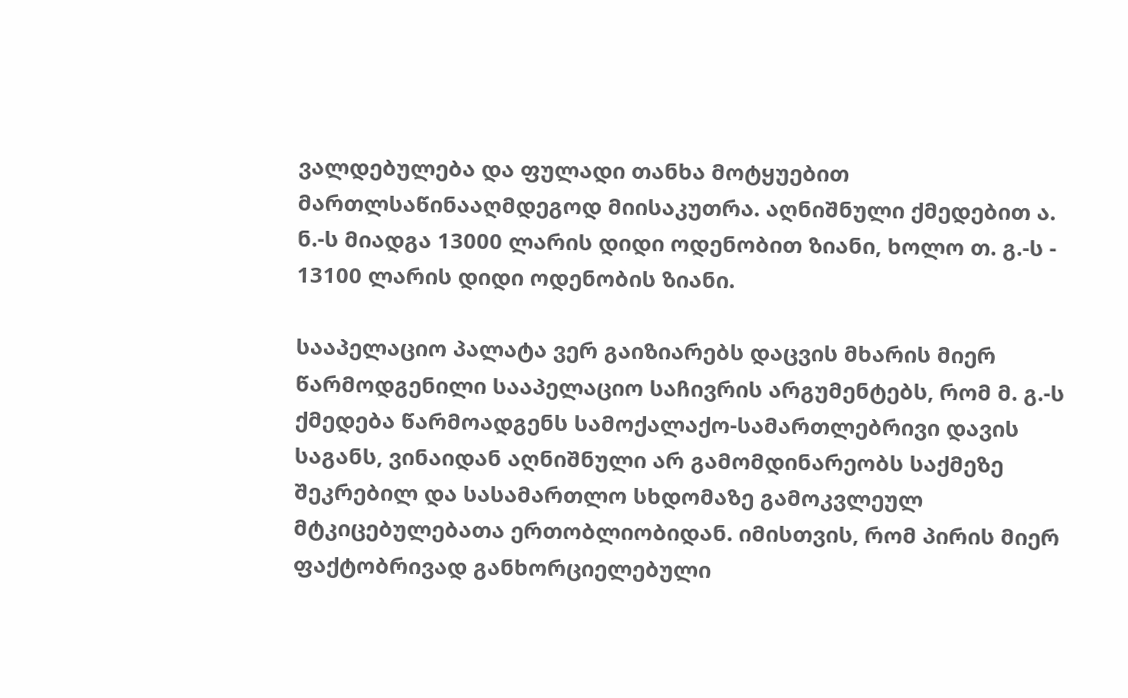ვალდებულება და ფულადი თანხა მოტყუებით მართლსაწინააღმდეგოდ მიისაკუთრა. აღნიშნული ქმედებით ა. ნ.-ს მიადგა 13000 ლარის დიდი ოდენობით ზიანი, ხოლო თ. გ.-ს - 13100 ლარის დიდი ოდენობის ზიანი.

სააპელაციო პალატა ვერ გაიზიარებს დაცვის მხარის მიერ წარმოდგენილი სააპელაციო საჩივრის არგუმენტებს, რომ მ. გ.-ს ქმედება წარმოადგენს სამოქალაქო-სამართლებრივი დავის საგანს, ვინაიდან აღნიშნული არ გამომდინარეობს საქმეზე შეკრებილ და სასამართლო სხდომაზე გამოკვლეულ მტკიცებულებათა ერთობლიობიდან. იმისთვის, რომ პირის მიერ ფაქტობრივად განხორციელებული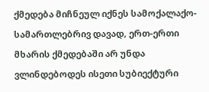ქმედება მიჩნეულ იქნეს სამოქალაქო-სამართლებრივ დავად, ერთ-ერთი მხარის ქმედებაში არ უნდა ვლინდებოდეს ისეთი სუბიექტური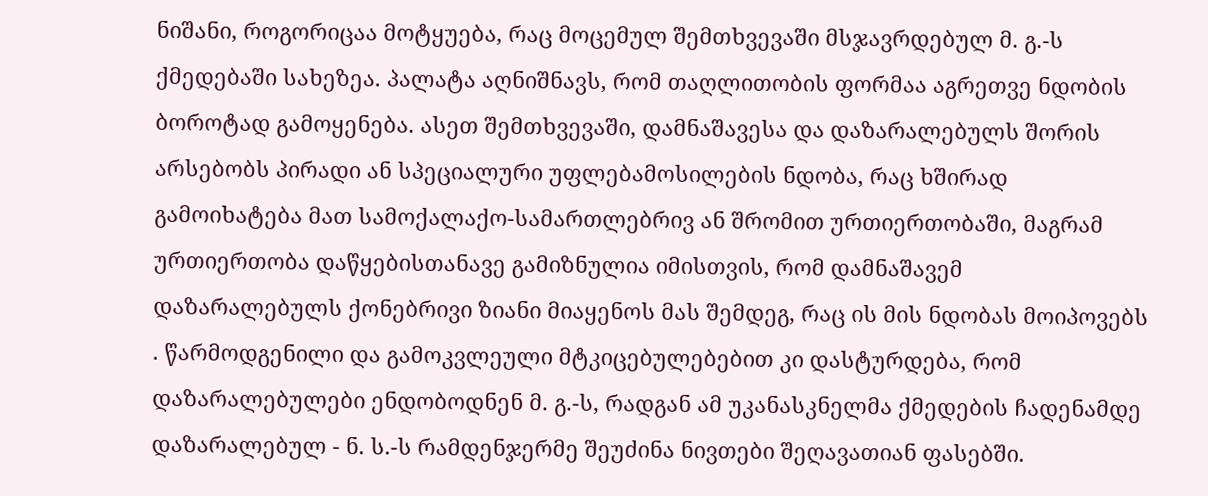ნიშანი, როგორიცაა მოტყუება, რაც მოცემულ შემთხვევაში მსჯავრდებულ მ. გ.-ს ქმედებაში სახეზეა. პალატა აღნიშნავს, რომ თაღლითობის ფორმაა აგრეთვე ნდობის ბოროტად გამოყენება. ასეთ შემთხვევაში, დამნაშავესა და დაზარალებულს შორის არსებობს პირადი ან სპეციალური უფლებამოსილების ნდობა, რაც ხშირად გამოიხატება მათ სამოქალაქო-სამართლებრივ ან შრომით ურთიერთობაში, მაგრამ ურთიერთობა დაწყებისთანავე გამიზნულია იმისთვის, რომ დამნაშავემ დაზარალებულს ქონებრივი ზიანი მიაყენოს მას შემდეგ, რაც ის მის ნდობას მოიპოვებს . წარმოდგენილი და გამოკვლეული მტკიცებულებებით კი დასტურდება, რომ დაზარალებულები ენდობოდნენ მ. გ.-ს, რადგან ამ უკანასკნელმა ქმედების ჩადენამდე დაზარალებულ - ნ. ს.-ს რამდენჯერმე შეუძინა ნივთები შეღავათიან ფასებში.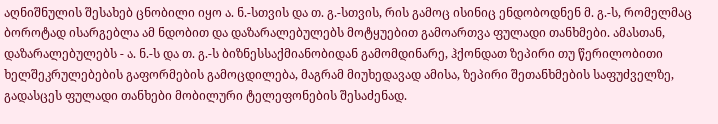აღნიშნულის შესახებ ცნობილი იყო ა. ნ.-სთვის და თ. გ.-სთვის, რის გამოც ისინიც ენდობოდნენ მ. გ.-ს, რომელმაც ბოროტად ისარგებლა ამ ნდობით და დაზარალებულებს მოტყუებით გამოართვა ფულადი თანხმები. ამასთან, დაზარალებულებს - ა. ნ.-ს და თ. გ.-ს ბიზნესსაქმიანობიდან გამომდინარე, ჰქონდათ ზეპირი თუ წერილობითი ხელშეკრულებების გაფორმების გამოცდილება, მაგრამ მიუხედავად ამისა, ზეპირი შეთანხმების საფუძველზე, გადასცეს ფულადი თანხები მობილური ტელეფონების შესაძენად.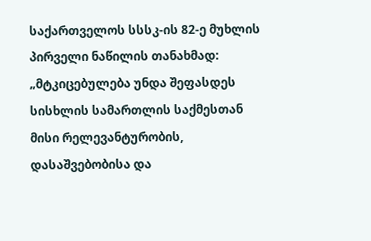საქართველოს სსსკ-ის 82-ე მუხლის პირველი ნაწილის თანახმად: „მტკიცებულება უნდა შეფასდეს სისხლის სამართლის საქმესთან მისი რელევანტურობის, დასაშვებობისა და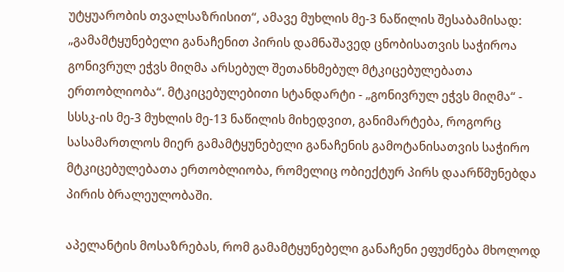უტყუარობის თვალსაზრისით“, ამავე მუხლის მე-3 ნაწილის შესაბამისად: „გამამტყუნებელი განაჩენით პირის დამნაშავედ ცნობისათვის საჭიროა გონივრულ ეჭვს მიღმა არსებულ შეთანხმებულ მტკიცებულებათა ერთობლიობა“. მტკიცებულებითი სტანდარტი - „გონივრულ ეჭვს მიღმა“ - სსსკ-ის მე-3 მუხლის მე-13 ნაწილის მიხედვით, განიმარტება, როგორც სასამართლოს მიერ გამამტყუნებელი განაჩენის გამოტანისათვის საჭირო მტკიცებულებათა ერთობლიობა, რომელიც ობიექტურ პირს დაარწმუნებდა პირის ბრალეულობაში.

აპელანტის მოსაზრებას, რომ გამამტყუნებელი განაჩენი ეფუძნება მხოლოდ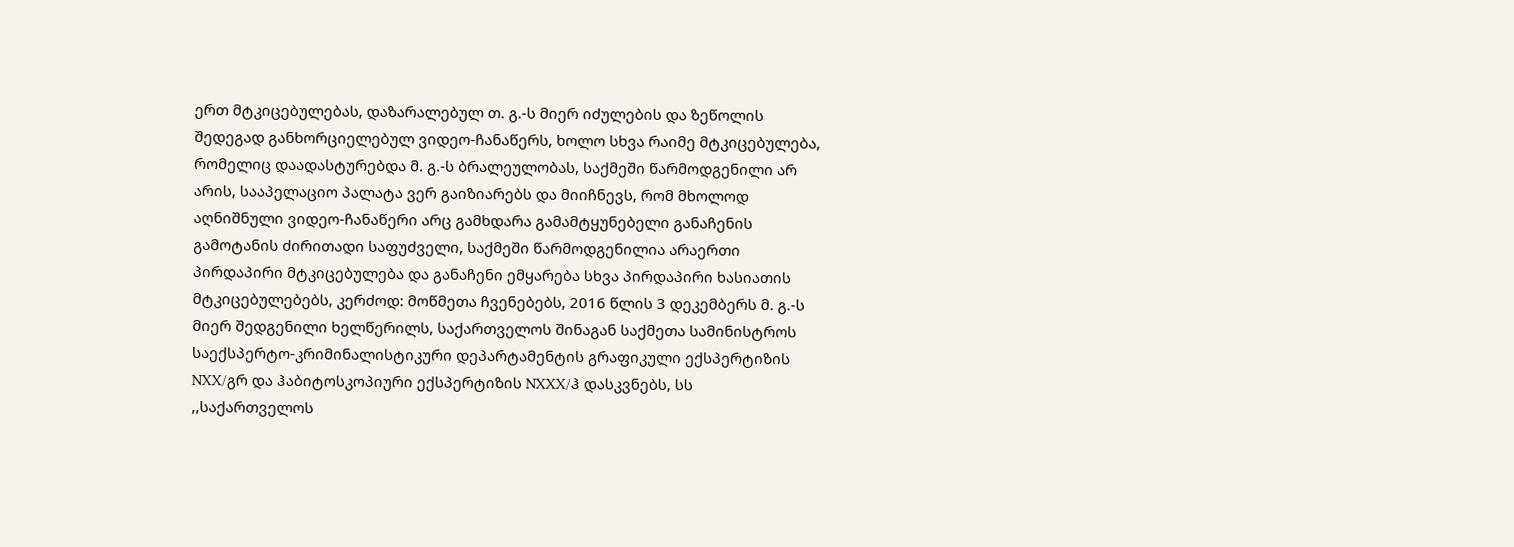ერთ მტკიცებულებას, დაზარალებულ თ. გ.-ს მიერ იძულების და ზეწოლის შედეგად განხორციელებულ ვიდეო-ჩანაწერს, ხოლო სხვა რაიმე მტკიცებულება, რომელიც დაადასტურებდა მ. გ.-ს ბრალეულობას, საქმეში წარმოდგენილი არ არის, სააპელაციო პალატა ვერ გაიზიარებს და მიიჩნევს, რომ მხოლოდ აღნიშნული ვიდეო-ჩანაწერი არც გამხდარა გამამტყუნებელი განაჩენის გამოტანის ძირითადი საფუძველი, საქმეში წარმოდგენილია არაერთი პირდაპირი მტკიცებულება და განაჩენი ემყარება სხვა პირდაპირი ხასიათის მტკიცებულებებს, კერძოდ: მოწმეთა ჩვენებებს, 2016 წლის 3 დეკემბერს მ. გ.-ს მიერ შედგენილი ხელწერილს, საქართველოს შინაგან საქმეთა სამინისტროს საექსპერტო-კრიმინალისტიკური დეპარტამენტის გრაფიკული ექსპერტიზის NXX/გრ და ჰაბიტოსკოპიური ექსპერტიზის NXXX/ჰ დასკვნებს, სს ,,საქართველოს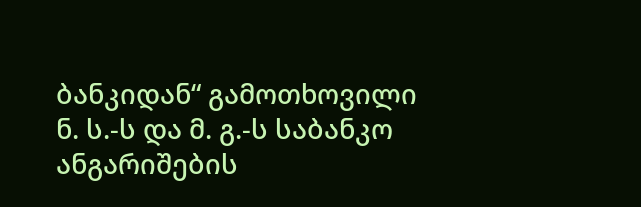ბანკიდან“ გამოთხოვილი ნ. ს.-ს და მ. გ.-ს საბანკო ანგარიშების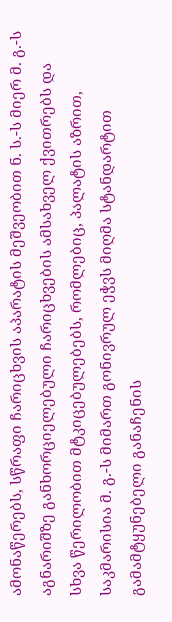ამონაწერებს, სწრაფი ჩარიცხვის აპარატის მეშვეობით ნ. ს.-ს მიერ მ. გ.-ს აგნარიშზე განხორციელებული ჩარიცხვების ამსახველ ქვითრებს და სხვა წერილობით მტკიცებულებებს, რომლებიც, პალატის აზრით, საკმარისია მ. გ.-ს მიმართ გონივრულ ეჭვს მიღმა სტანდარტით გამამტყუნებელი განაჩენის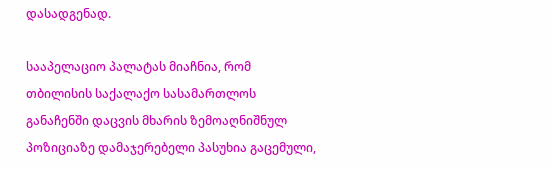დასადგენად.

სააპელაციო პალატას მიაჩნია, რომ თბილისის საქალაქო სასამართლოს განაჩენში დაცვის მხარის ზემოაღნიშნულ პოზიციაზე დამაჯერებელი პასუხია გაცემული,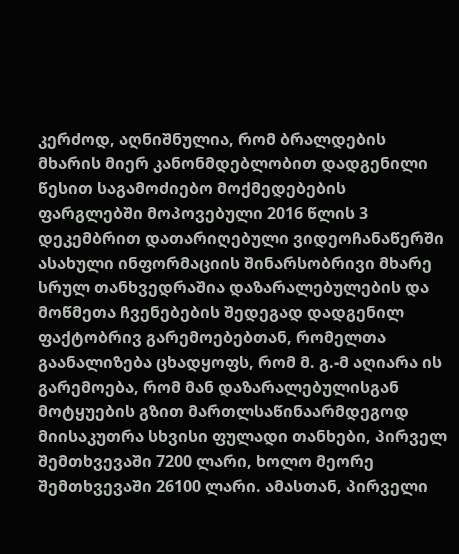კერძოდ, აღნიშნულია, რომ ბრალდების მხარის მიერ კანონმდებლობით დადგენილი წესით საგამოძიებო მოქმედებების ფარგლებში მოპოვებული 2016 წლის 3 დეკემბრით დათარიღებული ვიდეოჩანაწერში ასახული ინფორმაციის შინარსობრივი მხარე სრულ თანხვედრაშია დაზარალებულების და მოწმეთა ჩვენებების შედეგად დადგენილ ფაქტობრივ გარემოებებთან, რომელთა გაანალიზება ცხადყოფს, რომ მ. გ.-მ აღიარა ის გარემოება, რომ მან დაზარალებულისგან მოტყუების გზით მართლსაწინაარმდეგოდ მიისაკუთრა სხვისი ფულადი თანხები, პირველ შემთხვევაში 7200 ლარი, ხოლო მეორე შემთხვევაში 26100 ლარი. ამასთან, პირველი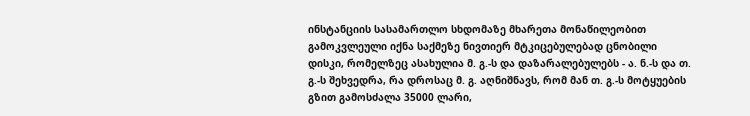ინსტანციის სასამართლო სხდომაზე მხარეთა მონაწილეობით გამოკვლეული იქნა საქმეზე ნივთიერ მტკიცებულებად ცნობილი დისკი, რომელზეც ასახულია მ. გ.-ს და დაზარალებულებს - ა. ნ.-ს და თ. გ.-ს შეხვედრა, რა დროსაც მ. გ. აღნიშნავს, რომ მან თ. გ.-ს მოტყუების გზით გამოსძალა 35000 ლარი,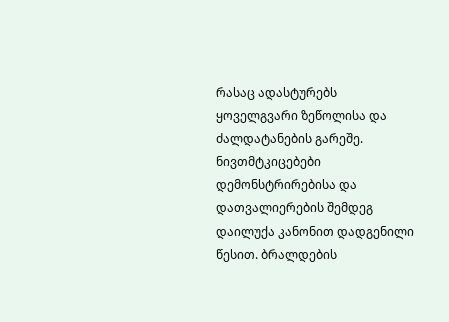რასაც ადასტურებს ყოველგვარი ზეწოლისა და ძალდატანების გარეშე. ნივთმტკიცებები დემონსტრირებისა და დათვალიერების შემდეგ დაილუქა კანონით დადგენილი წესით. ბრალდების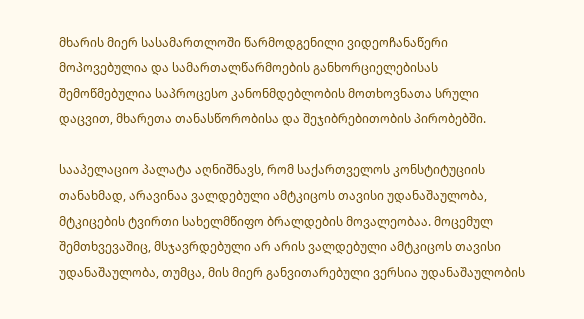მხარის მიერ სასამართლოში წარმოდგენილი ვიდეოჩანაწერი მოპოვებულია და სამართალწარმოების განხორციელებისას შემოწმებულია საპროცესო კანონმდებლობის მოთხოვნათა სრული დაცვით, მხარეთა თანასწორობისა და შეჯიბრებითობის პირობებში.

სააპელაციო პალატა აღნიშნავს, რომ საქართველოს კონსტიტუციის თანახმად, არავინაა ვალდებული ამტკიცოს თავისი უდანაშაულობა, მტკიცების ტვირთი სახელმწიფო ბრალდების მოვალეობაა. მოცემულ შემთხვევაშიც, მსჯავრდებული არ არის ვალდებული ამტკიცოს თავისი უდანაშაულობა, თუმცა, მის მიერ განვითარებული ვერსია უდანაშაულობის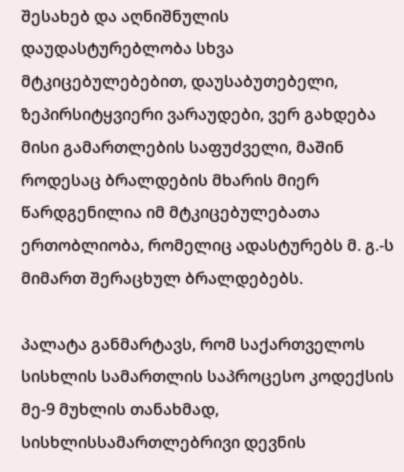შესახებ და აღნიშნულის დაუდასტურებლობა სხვა მტკიცებულებებით, დაუსაბუთებელი, ზეპირსიტყვიერი ვარაუდები, ვერ გახდება მისი გამართლების საფუძველი, მაშინ როდესაც ბრალდების მხარის მიერ წარდგენილია იმ მტკიცებულებათა ერთობლიობა, რომელიც ადასტურებს მ. გ.-ს მიმართ შერაცხულ ბრალდებებს.

პალატა განმარტავს, რომ საქართველოს სისხლის სამართლის საპროცესო კოდექსის მე-9 მუხლის თანახმად, სისხლისსამართლებრივი დევნის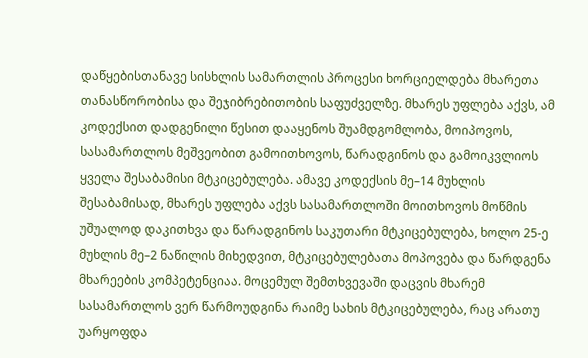დაწყებისთანავე სისხლის სამართლის პროცესი ხორციელდება მხარეთა თანასწორობისა და შეჯიბრებითობის საფუძველზე. მხარეს უფლება აქვს, ამ კოდექსით დადგენილი წესით დააყენოს შუამდგომლობა, მოიპოვოს, სასამართლოს მეშვეობით გამოითხოვოს, წარადგინოს და გამოიკვლიოს ყველა შესაბამისი მტკიცებულება. ამავე კოდექსის მე–14 მუხლის შესაბამისად, მხარეს უფლება აქვს სასამართლოში მოითხოვოს მოწმის უშუალოდ დაკითხვა და წარადგინოს საკუთარი მტკიცებულება, ხოლო 25-ე მუხლის მე–2 ნაწილის მიხედვით, მტკიცებულებათა მოპოვება და წარდგენა მხარეების კომპეტენციაა. მოცემულ შემთხვევაში დაცვის მხარემ სასამართლოს ვერ წარმოუდგინა რაიმე სახის მტკიცებულება, რაც არათუ უარყოფდა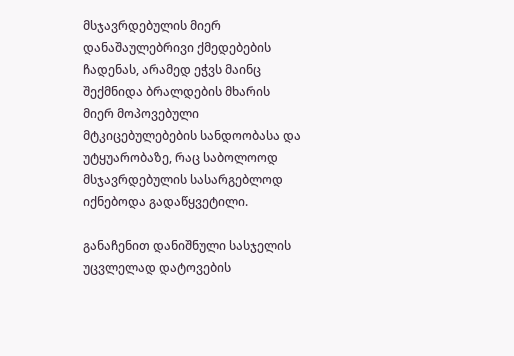მსჯავრდებულის მიერ დანაშაულებრივი ქმედებების ჩადენას, არამედ ეჭვს მაინც შექმნიდა ბრალდების მხარის მიერ მოპოვებული მტკიცებულებების სანდოობასა და უტყუარობაზე, რაც საბოლოოდ მსჯავრდებულის სასარგებლოდ იქნებოდა გადაწყვეტილი.

განაჩენით დანიშნული სასჯელის უცვლელად დატოვების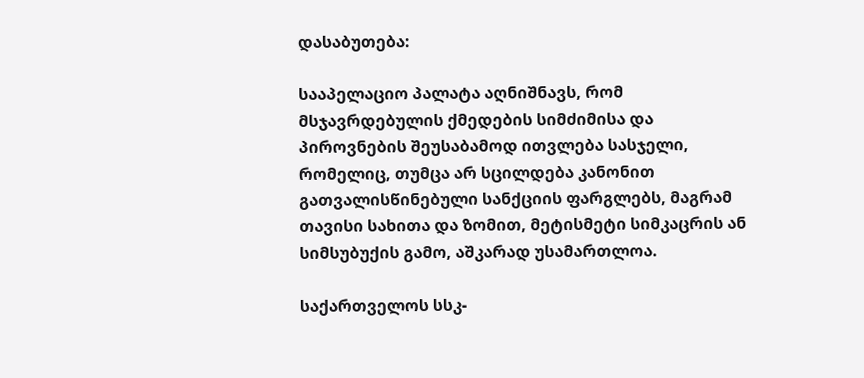დასაბუთება:

სააპელაციო პალატა აღნიშნავს, რომ მსჯავრდებულის ქმედების სიმძიმისა და პიროვნების შეუსაბამოდ ითვლება სასჯელი, რომელიც, თუმცა არ სცილდება კანონით გათვალისწინებული სანქციის ფარგლებს, მაგრამ თავისი სახითა და ზომით, მეტისმეტი სიმკაცრის ან სიმსუბუქის გამო, აშკარად უსამართლოა.

საქართველოს სსკ-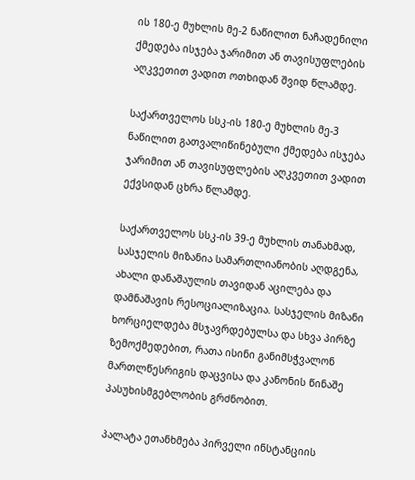ის 180-ე მუხლის მე-2 ნაწილით ნაჩადენილი ქმედება ისჯება ჯარიმით ან თავისუფლების აღკვეთით ვადით ოთხიდან შვიდ წლამდე.

საქართველოს სსკ-ის 180-ე მუხლის მე-3 ნაწილით გათვალიწინებული ქმედება ისჯება ჯარიმით ან თავისუფლების აღკვეთით ვადით ექვსიდან ცხრა წლამდე.

საქართველოს სსკ-ის 39-ე მუხლის თანახმად, სასჯელის მიზანია სამართლიანობის აღდგენა, ახალი დანაშაულის თავიდან აცილება და დამნაშავის რესოციალიზაცია. სასჯელის მიზანი ხორციელდება მსჯავრდებულსა და სხვა პირზე ზემოქმედებით, რათა ისინი განიმსჭვალონ მართლწესრიგის დაცვისა და კანონის წინაშე პასუხისმგებლობის გრძნობით.

პალატა ეთანხმება პირველი ინსტანციის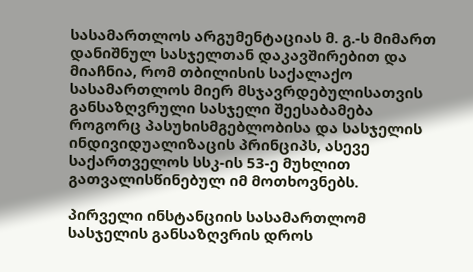სასამართლოს არგუმენტაციას მ. გ.-ს მიმართ დანიშნულ სასჯელთან დაკავშირებით და მიაჩნია, რომ თბილისის საქალაქო სასამართლოს მიერ მსჯავრდებულისათვის განსაზღვრული სასჯელი შეესაბამება როგორც პასუხისმგებლობისა და სასჯელის ინდივიდუალიზაცის პრინციპს, ასევე საქართველოს სსკ-ის 53-ე მუხლით გათვალისწინებულ იმ მოთხოვნებს.

პირველი ინსტანციის სასამართლომ სასჯელის განსაზღვრის დროს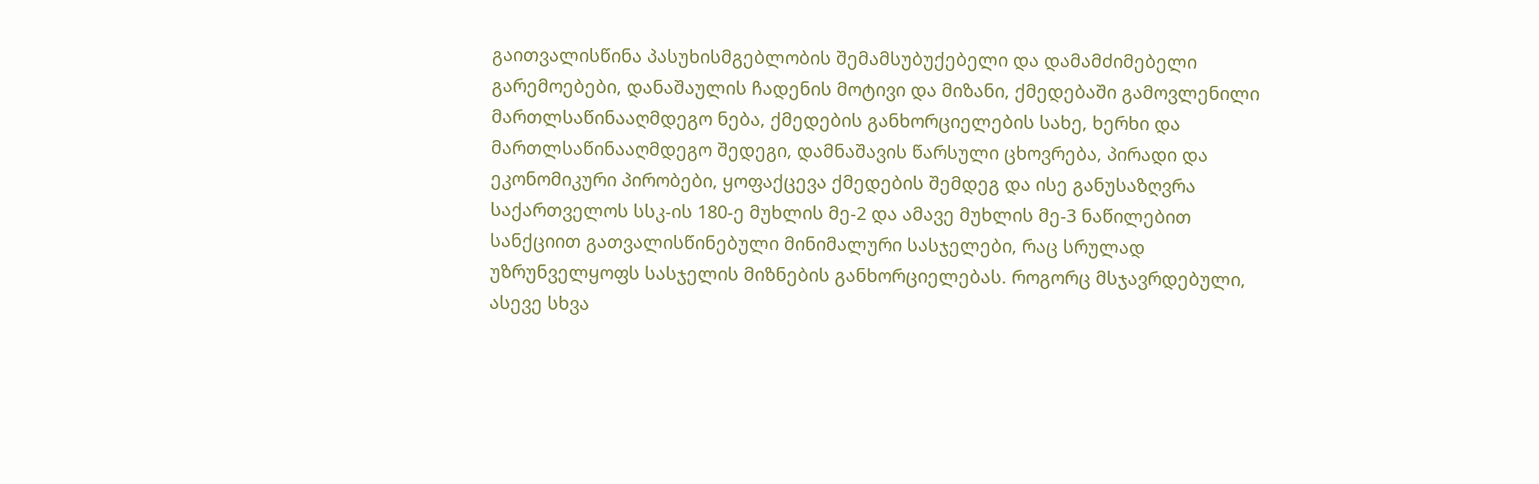გაითვალისწინა პასუხისმგებლობის შემამსუბუქებელი და დამამძიმებელი გარემოებები, დანაშაულის ჩადენის მოტივი და მიზანი, ქმედებაში გამოვლენილი მართლსაწინააღმდეგო ნება, ქმედების განხორციელების სახე, ხერხი და მართლსაწინააღმდეგო შედეგი, დამნაშავის წარსული ცხოვრება, პირადი და ეკონომიკური პირობები, ყოფაქცევა ქმედების შემდეგ და ისე განუსაზღვრა საქართველოს სსკ-ის 180-ე მუხლის მე-2 და ამავე მუხლის მე-3 ნაწილებით სანქციით გათვალისწინებული მინიმალური სასჯელები, რაც სრულად უზრუნველყოფს სასჯელის მიზნების განხორციელებას. როგორც მსჯავრდებული, ასევე სხვა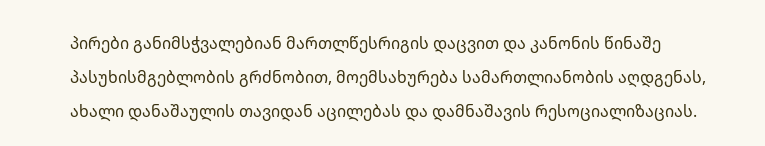პირები განიმსჭვალებიან მართლწესრიგის დაცვით და კანონის წინაშე პასუხისმგებლობის გრძნობით, მოემსახურება სამართლიანობის აღდგენას, ახალი დანაშაულის თავიდან აცილებას და დამნაშავის რესოციალიზაციას.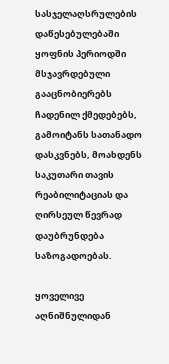სასჯელაღსრულების დაწესებულებაში ყოფნის პერიოდში მსჯავრდებული გააცნობიერებს ჩადენილ ქმედებებს, გამოიტანს სათანადო დასკვნებს, მოახდენს საკუთარი თავის რეაბილიტაციას და ღირსეულ წევრად დაუბრუნდება საზოგადოებას.

ყოველივე აღნიშნულიდან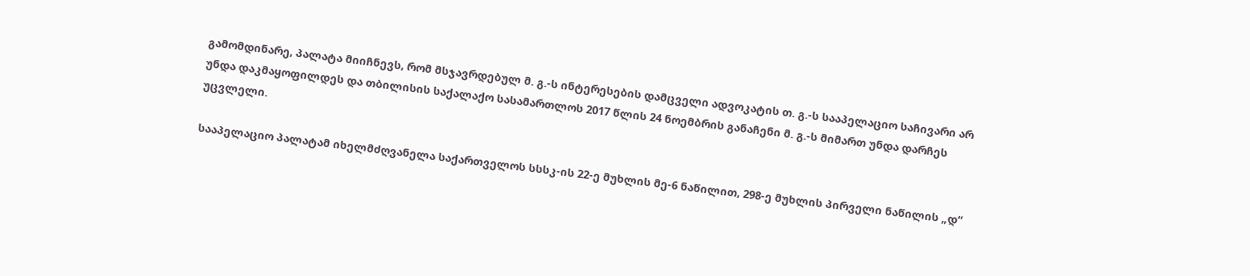გამომდინარე, პალატა მიიჩნევს, რომ მსჯავრდებულ მ. გ.-ს ინტერესების დამცველი ადვოკატის თ. გ.-ს სააპელაციო საჩივარი არ უნდა დაკმაყოფილდეს და თბილისის საქალაქო სასამართლოს 2017 წლის 24 ნოემბრის განაჩენი მ. გ.-ს მიმართ უნდა დარჩეს უცვლელი.

სააპელაციო პალატამ იხელმძღვანელა საქართველოს სსსკ-ის 22-ე მუხლის მე-6 ნაწილით, 298-ე მუხლის პირველი ნაწილის „დ“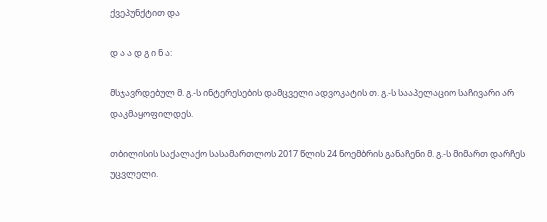ქვეპუნქტით და

დ ა ა დ გ ი ნ ა:

მსჯავრდებულ მ. გ.-ს ინტერესების დამცველი ადვოკატის თ. გ.-ს სააპელაციო საჩივარი არ დაკმაყოფილდეს.

თბილისის საქალაქო სასამართლოს 2017 წლის 24 ნოემბრის განაჩენი მ. გ.-ს მიმართ დარჩეს უცვლელი.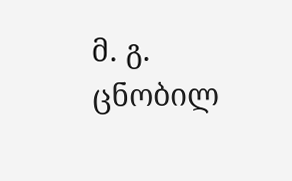მ. გ. ცნობილ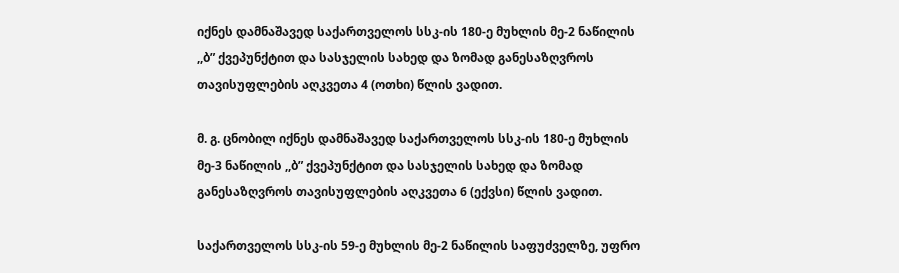იქნეს დამნაშავედ საქართველოს სსკ-ის 180-ე მუხლის მე-2 ნაწილის ,,ბ” ქვეპუნქტით და სასჯელის სახედ და ზომად განესაზღვროს თავისუფლების აღკვეთა 4 (ოთხი) წლის ვადით.

მ. გ. ცნობილ იქნეს დამნაშავედ საქართველოს სსკ-ის 180-ე მუხლის მე-3 ნაწილის ,,ბ” ქვეპუნქტით და სასჯელის სახედ და ზომად განესაზღვროს თავისუფლების აღკვეთა 6 (ექვსი) წლის ვადით.

საქართველოს სსკ-ის 59-ე მუხლის მე-2 ნაწილის საფუძველზე, უფრო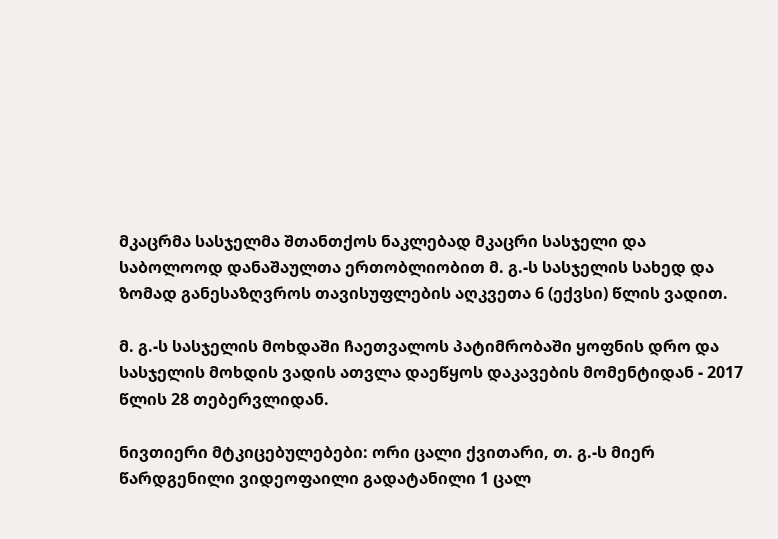მკაცრმა სასჯელმა შთანთქოს ნაკლებად მკაცრი სასჯელი და საბოლოოდ დანაშაულთა ერთობლიობით მ. გ.-ს სასჯელის სახედ და ზომად განესაზღვროს თავისუფლების აღკვეთა 6 (ექვსი) წლის ვადით.

მ. გ.-ს სასჯელის მოხდაში ჩაეთვალოს პატიმრობაში ყოფნის დრო და სასჯელის მოხდის ვადის ათვლა დაეწყოს დაკავების მომენტიდან - 2017 წლის 28 თებერვლიდან.

ნივთიერი მტკიცებულებები: ორი ცალი ქვითარი, თ. გ.-ს მიერ წარდგენილი ვიდეოფაილი გადატანილი 1 ცალ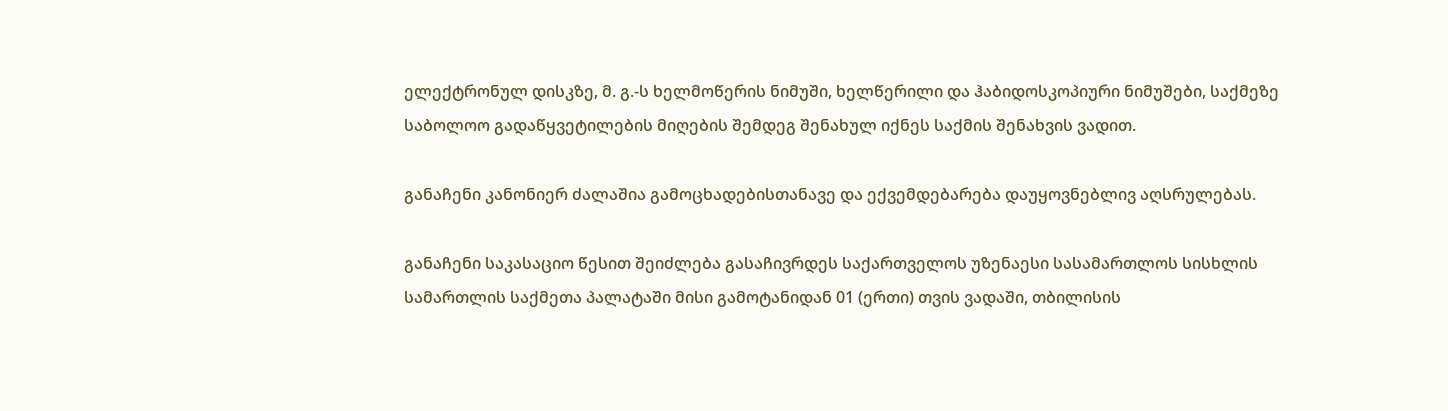ელექტრონულ დისკზე, მ. გ.-ს ხელმოწერის ნიმუში, ხელწერილი და ჰაბიდოსკოპიური ნიმუშები, საქმეზე საბოლოო გადაწყვეტილების მიღების შემდეგ შენახულ იქნეს საქმის შენახვის ვადით.

განაჩენი კანონიერ ძალაშია გამოცხადებისთანავე და ექვემდებარება დაუყოვნებლივ აღსრულებას.

განაჩენი საკასაციო წესით შეიძლება გასაჩივრდეს საქართველოს უზენაესი სასამართლოს სისხლის სამართლის საქმეთა პალატაში მისი გამოტანიდან 01 (ერთი) თვის ვადაში, თბილისის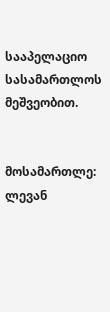სააპელაციო სასამართლოს მეშვეობით.


მოსამართლე: ლევან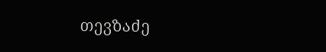თევზაძე